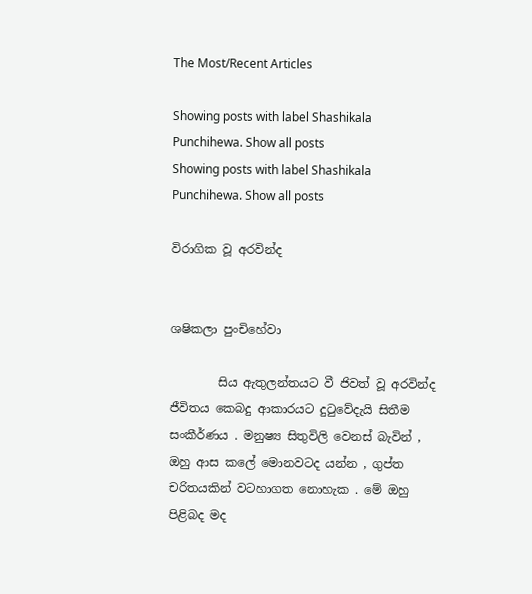The Most/Recent Articles

Showing posts with label Shashikala Punchihewa. Show all posts
Showing posts with label Shashikala Punchihewa. Show all posts

විරාගික වූ අරවින්ද


ශෂිකලා පුංචිහේවා

        සිය ඇතුලන්තයට වී ජිවත් වූ අරවින්ද ජීවිතය කෙබදු ආකාරයට දුටුවේදැයි සිතීම සංකීර්ණය . මනුෂ්‍ය සිතුවිලි වෙනස් බැවින් , ඔහු ආස කලේ මොනවටද යන්න , ගුප්ත චරිතයකින් වටහාගත නොහැක . මේ ඔහු පිළිබද මද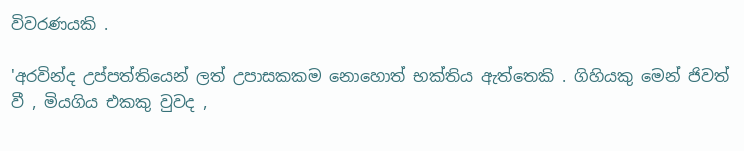විවරණයකි .

'අරවින්ද උප්පත්තියෙන් ලත් උපාසකකම නොහොත් භක්තිය ඇත්තෙකි . ගිහියකු මෙන් ජිවත් වී , මියගිය එකකු වුවද ,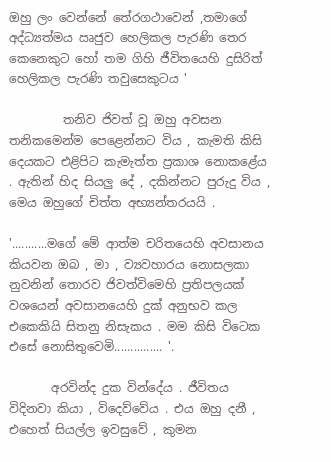ඔහු ලං වෙන්නේ තේරගථාවෙන් ,තමාගේ අද්ධ්‍යත්මය ඍජුව හෙලිකල පැරණි තෙර කෙනෙකුට හෝ තම ගිහි ජීවිතයෙහි දුසිරිත් හෙලිකල පැරණි තවුසෙකුටය '

         තනිව ජිවත් වූ ඔහු අවසන තනිකමෙන්ම පෙළෙන්නට විය , කැමති කිසි දෙයකට එළිපිට කැමැත්ත ප්‍රකාශ නොකළේය . ඇතින් හිද සියලු දේ , දකින්නට පුරුදු විය , මෙය ඔහුගේ චිත්ත අභ්‍යන්තරයයි .

'...........මගේ මේ ආත්ම චරිතයෙහි අවසානය කියවන ඔබ , මා , ව්‍යවහාරය නොසලකා නුවනින් තොරව ජිවත්විමෙහි ප්‍රතිපලයක් වශයෙන් අවසානයෙහි දුක් අනුභව කල එකෙකියි සිතනු නිසැකය . මම කිසි විටෙක එසේ නොසිතුවෙමි............... '.

       අරවින්ද දුක වින්දේය . ජීවිතය විදිනවා කියා , විදෙව්වේය . එය ඔහු දනී , එහෙත් සියල්ල ඉවසුවේ , කුමන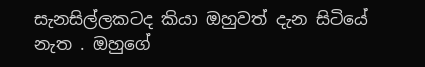සැනසිල්ලකටද කියා ඔහුවත් දැන සිටියේ නැත . ඔහුගේ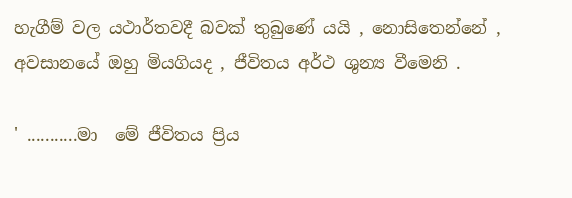හැගීම් වල යථාර්තවදී බවක් තුබුණේ යයි , නොසිතෙන්නේ , අවසානයේ ඔහු මියගියද , ජීවිතය අර්ථ ශුන්‍ය වීමෙනි .

' ...........මා  මේ ජීවිතය ප්‍රිය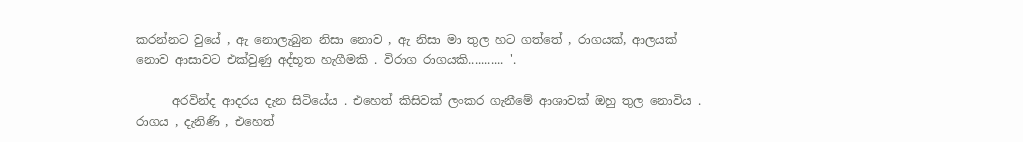කරන්නට වුයේ , ඇ නොලැබුන නිසා නොව , ඇ නිසා මා තුල හට ගත්තේ , රාගයක්, ආලයක් නොව ආසාවට එක්වුණු අද්භූත හැගීමකි . විරාග රාගයකි........... '.

      අරවින්ද ආදරය දැන සිටියේය . එහෙත් කිසිවක් ලංකර ගැනීමේ ආශාවක් ඔහු තුල නොවිය . රාගය , දැනිණි , එහෙත්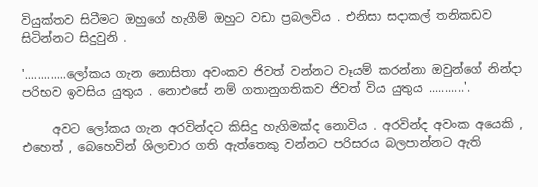වියුක්තව සිටීමට ඔහුගේ හැගීම් ඔහුට වඩා ප්‍රබලවිය . එනිසා සදාකල් තනිකඩව සිටින්නට සිදුවුනි .

'.............ලෝකය ගැන නොසිතා අවංකව ජිවත් වන්නට වෑයම් කරන්නා ඔවුන්ගේ නින්දා  පරිභව ඉවසිය යුතුය . නොඑසේ නම් ගතානුගතිකව ජිවත් විය යුතුය ...........'.

     අවට ලෝකය ගැන අරවින්දට කිසිදු හැගිමක්ද නොවිය . අරවින්ද අවංක අයෙකි , එහෙත් , බෙහෙවින් ශිලාචාර ගති ඇත්තෙකු වන්නට පරිසරය බලපාන්නට ඇති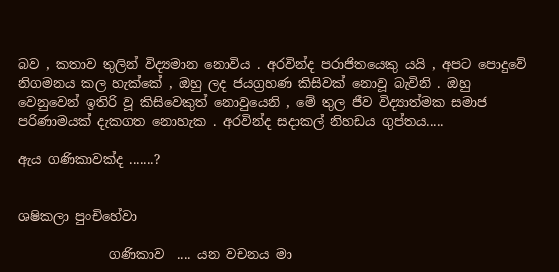බව , කතාව තුලින් විද්‍යමාන නොවිය . අරවින්ද පරාජිතයෙකු යයි , අපට පොදුවේ නිගමනය කල හැක්කේ , ඔහු ලද ජයග්‍රහණ කිසිවක් නොවූ බැවිනි . ඔහු වෙනුවෙන් ඉතිරි වූ කිසිවෙකුත් නොවුයෙනි , මේ තුල ජීව විද්‍යාත්මක සමාජ පරිණාමයක් දැකගත නොහැක . අරවින්ද සදාකල් නිහඩය ගුප්තය.....

ඇය ගණිකාවක්ද .......?


ශෂිකලා පුංචිහේවා

              ගණිකාව  .... යන වචනය මා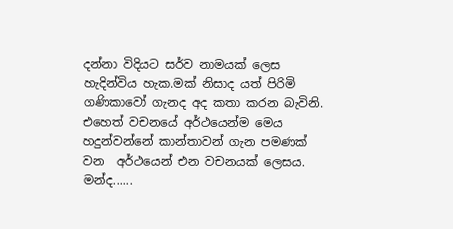දන්නා විදියට සර්ව නාමයක් ලෙස හැදින්විය හැක.මක් නිසාද යත් පිරිමි ගණිකාවෝ ගැනද අද කතා කරන බැවිනි. එහෙත් වචනයේ අර්ථයෙන්ම මෙය හදුන්වන්නේ කාන්තාවන් ගැන පමණක් වන  අර්ථයෙන් එන වචනයක් ලෙසය. මන්ද......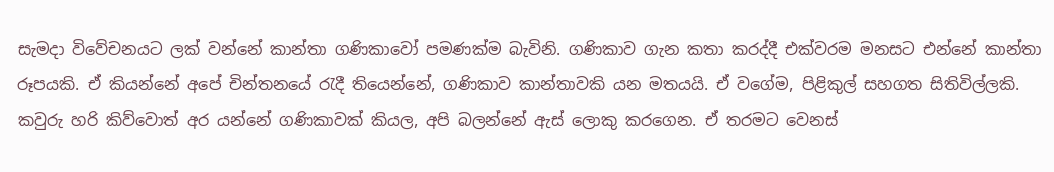සැමදා විවේචනයට ලක් වන්නේ කාන්තා ගණිකාවෝ පමණක්ම බැවිනි. ගණිකාව ගැන කතා කරද්දී එක්වරම මනසට එන්නේ කාන්තා රූපයකි. ඒ කියන්නේ අපේ චින්තනයේ රැදී තියෙන්නේ, ගණිකාව කාන්තාවකි යන මතයයි. ඒ වගේම, පිළිකුල් සහගත සිතිවිල්ලකි. කවුරු හරි කිව්වොත් අර යන්නේ ගණිකාවක් කියල, අපි බලන්නේ ඇස් ලොකු කරගෙන. ඒ තරමට වෙනස්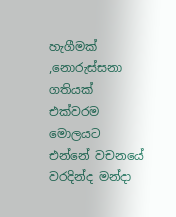හැගීමක් ,නොරුස්සනා ගතියක් එක්වරම මොලයට එන්නේ වචනයේ වරදින්ද මන්දා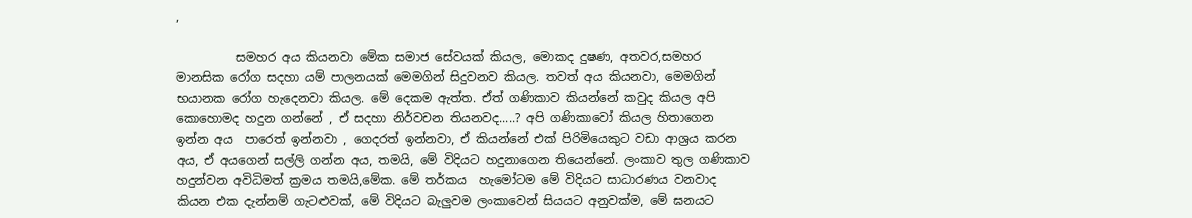,

          සමහර අය කියනවා මේක සමාජ සේවයක් කියල, මොකද දුෂණ, අතවර,සමහර  මානසික රෝග සදහා යම් පාලනයක් මෙමගින් සිදුවනව කියල. තවත් අය කියනවා, මෙමගින් භයානක රෝග හැදෙනවා කියල. මේ දෙකම ඇත්ත. ඒත් ගණිකාව කියන්නේ කවුද කියල අපි කොහොමද හදුන ගන්නේ , ඒ සදහා නිර්වචන තියනවද.....? අපි ගණිකාවෝ කියල හිතාගෙන ඉන්න අය  පාරෙත් ඉන්නවා , ගෙදරත් ඉන්නවා, ඒ කියන්නේ එක් පිරිමියෙකුට වඩා ආශ්‍රය කරන අය, ඒ අයගෙන් සල්ලි ගන්න අය, තමයි, මේ විදියට හදුනාගෙන තියෙන්නේ. ලංකාව තුල ගණිකාව හදුන්වන අවිධිමත් ක්‍රමය තමයි,මේක. මේ තර්කය  හැමෝටම මේ විදියට සාධාරණය වනවාද කියන එක දැන්නම් ගැටළුවක්, මේ විදියට බැලුවම ලංකාවෙන් සියයට අනුවක්ම, මේ ඝනයට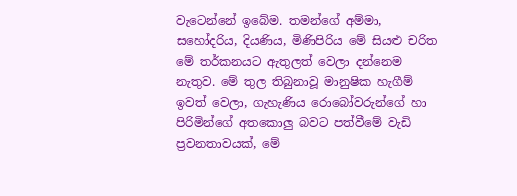වැටෙන්නේ ඉබේම. තමන්ගේ අම්මා, සහෝදරිය, දියණිය, මිණිපිරිය මේ සියළු චරිත මේ තර්කනයට ඇතුලත් වෙලා දන්නෙම නැතුව. මේ තුල තිබුනාවූ මානුෂික හැගීම් ඉවත් වෙලා, ගැහැණිය රොබෝවරුන්ගේ හා පිරිමින්ගේ අතකොලු බවට පත්වීමේ වැඩි ප්‍රවනතාවයක්, මේ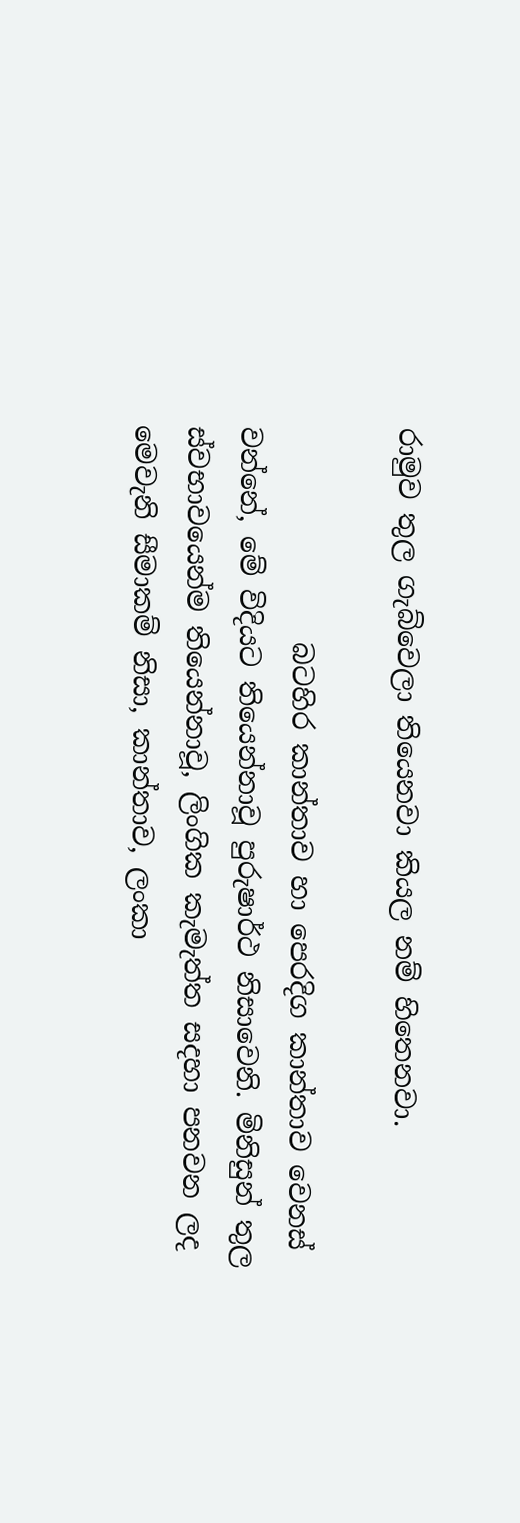රාමුව තුල ගැබ්වෙලා තියෙනවා කියල නම් හිතෙනවා.

                බටහිර කාන්තාව හා පෙරදිග කාන්තාව වෙනස් වන්නේ, මේ විදියට තියෙන්නාවූ පුරුෂාර්ථ නිසාවෙනි. මිනිසුන් තුල ස්වභාවයෙන්ම තියෙන්නාවූ, ලිංගික කැමැත්ත සදහා පනවන ලද මෙවැනි සීමාකම් නිසා, කාන්තාව, ලංකා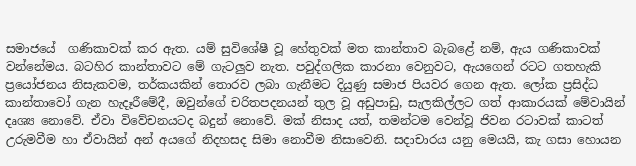සමාජයේ  ගණිකාවක් කර ඇත. යම් සුවිශේෂී වූ හේතුවක් මත කාන්තාව බැබළේ නම්, ඇය ගණිකාවක් වන්නේමය. බටහිර කාන්තාවට මේ ගැටලුව නැත. පවුද්ගලික කාරනා වෙනුවට, ඇයගෙන් රටට ගතහැකි ප්‍රයෝජනය නිසැකවම, තර්කයකින් තොරව ලබා ගැනීමට දියුණු සමාජ පියවර ගෙන ඇත. ලෝක ප්‍රසිද්ධ කාන්තාවෝ ගැන හැදෑරීමේදී, ඔවුන්ගේ චරිතපදනයන් තුල වූ අඩුපාඩු, සැලකිල්ලට ගත් ආකාරයක් මේවායින් දෘශ්‍ය නොවේ. ඒවා විවේචනයටද බදුන් නොවේ. මක් නිසාද යත්, තමන්ටම වෙන්වූ ජිවන රටාවක් කාටත් උරුමවීම හා ඒවායින් අන් අයගේ නිදහසද සිමා නොවීම නිසාවෙනි. සදාචාරය යනු මෙයයි, කැ ගසා හොයන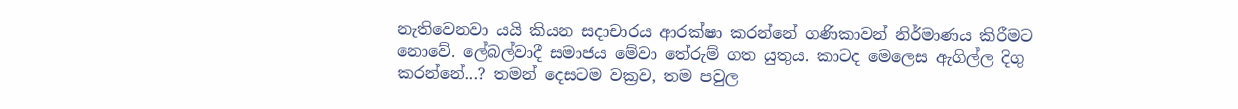නැතිවෙනවා යයි කියන සදාචාරය ආරක්ෂා කරන්නේ ගණිකාවන් නිර්මාණය කිරීමට නොවේ. ලේබල්වාදී සමාජය මේවා තේරුම් ගත යුතුය. කාටද මෙලෙස ඇගිල්ල දිගු කරන්නේ...? තමන් දෙසටම වක්‍රව, තම පවුල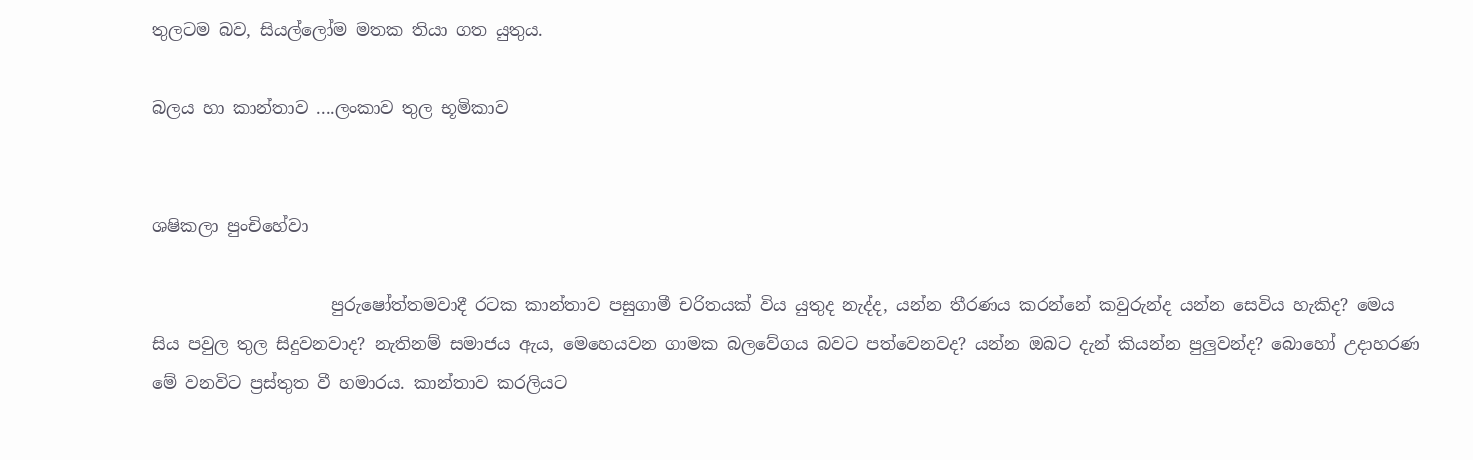තුලටම බව, සියල්ලෝම මතක තියා ගත යුතුය.

බලය හා කාන්තාව ....ලංකාව තුල භූමිකාව


ශෂිකලා පුංචිහේවා

                     පුරුෂෝත්තමවාදී රටක කාන්තාව පසුගාමී චරිතයක් විය යුතුද නැද්ද, යන්න තීරණය කරන්නේ කවුරුන්ද යන්න සෙවිය හැකිද? මෙය සිය පවුල තුල සිදුවනවාද? නැතිනම් සමාජය ඇය, මෙහෙයවන ගාමක බලවේගය බවට පත්වෙනවද? යන්න ඔබට දැන් කියන්න පුලුවන්ද? බොහෝ උදාහරණ මේ වනවිට ප්‍රස්තුත වී හමාරය. කාන්තාව කරලියට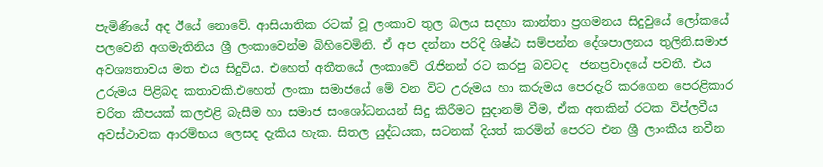පැමිණියේ අද ඊයේ නොවේ. ආසියාතික රටක් වූ ලංකාව තුල බලය සදහා කාන්තා ප්‍රගමනය සිදුවුයේ ලෝකයේ පලවෙනි අගමැතිනිය ශ්‍රී ලංකාවෙන්ම බිහිවෙමිනි. ඒ අප දන්නා පරිදි ශිෂ්ඨ සම්පන්න දේශපාලනය තුලිනි.සමාජ අවශ්‍යතාවය මත එය සිදුවිය. එහෙත් අතීතයේ ලංකාවේ රැජිනන් රට කරපු බවටද  ජනප්‍රවාදයේ පවතී. එය උරුමය පිළිබද කතාවකි.එහෙත් ලංකා සමාජයේ මේ වන විට උරුමය හා කරුමය පෙරදැරි කරගෙන පෙරළිකාර චරිත කීපයක් කලඑළි බැසීම හා සමාජ සංශෝධනයන් සිදු කිරීමට සුදානම් වීම, ඒක අතකින් රටක විප්ලවීය අවස්ථාවක ආරම්භය ලෙසද දැකිය හැක. සිතල යුද්ධයක, සටනක් දියත් කරමින් පෙරට එන ශ්‍රී ලාංකීය නවීන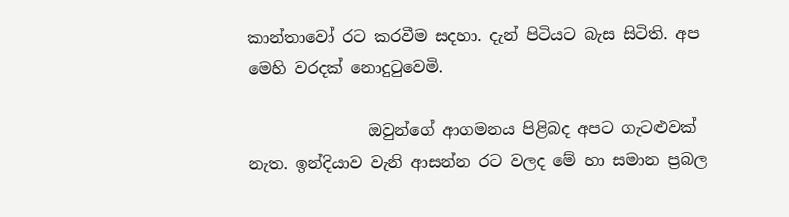කාන්තාවෝ රට කරවීම සදහා. දැන් පිටියට බැස සිටිති. අප මෙහි වරදක් නොදුටුවෙමි.

               ඔවුන්ගේ ආගමනය පිළිබද අපට ගැටළුවක් නැත. ඉන්දියාව වැනි ආසන්න රට වලද මේ හා සමාන ප්‍රබල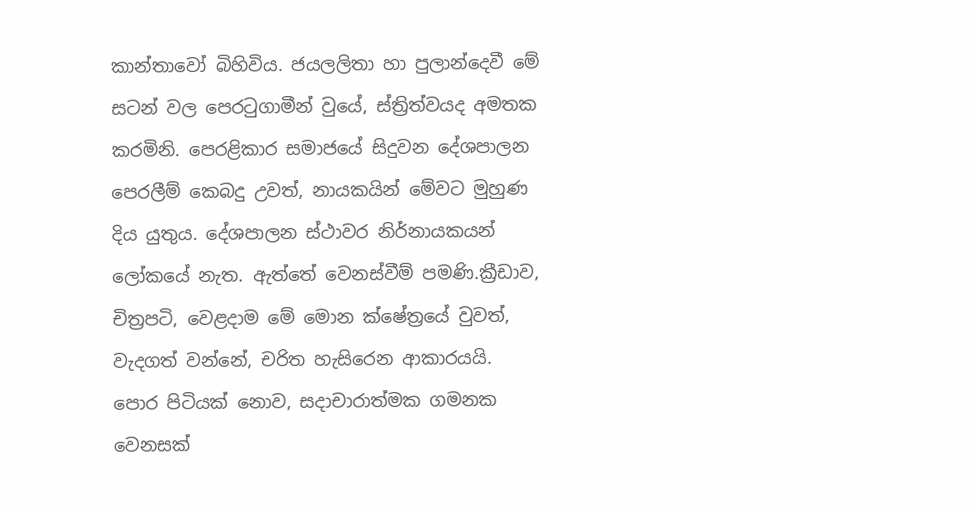කාන්තාවෝ බිහිවිය. ජයලලිතා හා පුලාන්දෙවී මේ සටන් වල පෙරටුගාමීන් වුයේ, ස්ත්‍රිත්වයද අමතක කරමිනි. පෙරළිකාර සමාජයේ සිදුවන දේශපාලන පෙරලීම් කෙබදු උවත්, නායකයින් මේවට මුහුණ දිය යුතුය. දේශපාලන ස්ථාවර නිර්නායකයන් ලෝකයේ නැත. ඇත්තේ වෙනස්වීම් පමණි.ක්‍රීඩාව, චිත්‍රපටි, වෙළදාම මේ මොන ක්ෂේත්‍රයේ වුවත්, වැදගත් වන්නේ, චරිත හැසිරෙන ආකාරයයි. පොර පිටියක් නොව, සදාචාරාත්මක ගමනක වෙනසක්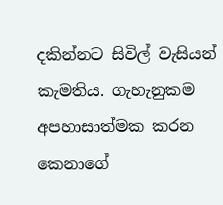දකින්නට සිවිල් වැසියන් කැමතිය. ගැහැනුකම අපහාසාත්මක කරන කෙනාගේ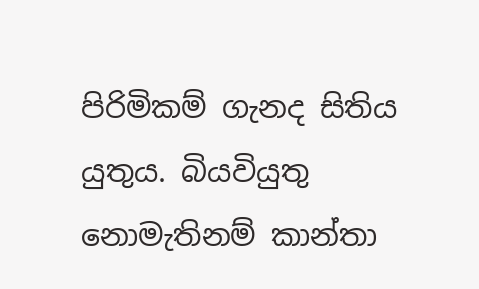පිරිමිකම් ගැනද සිතිය යුතුය. බියවියුතු නොමැතිනම් කාන්තා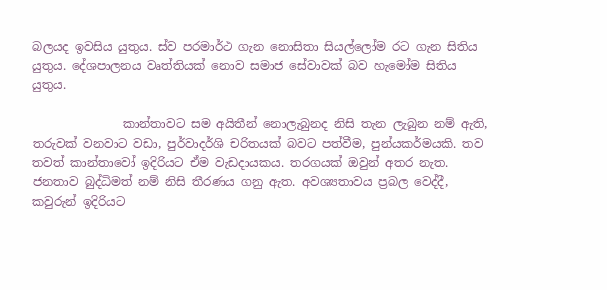බලයද ඉවසිය යුතුය. ස්ව පරමාර්ථ ගැන නොසිතා සියල්ලෝම රට ගැන සිතිය යුතුය. දේශපාලනය වෘත්තියක් නොව සමාජ සේවාවක් බව හැමෝම සිතිය යුතුය.

               කාන්තාවට සම අයිතීන් නොලැබුනද නිසි තැන ලැබුන නම් ඇති, තරුවක් වනවාට වඩා, පුර්වාදර්ශි චරිතයක් බවට පත්වීම, පුන්යකර්මයකි. තව තවත් කාන්තාවෝ ඉදිරියට ඒම වැඩදායකය. තරගයක් ඔවුන් අතර නැත. ජනතාව බුද්ධිමත් නම් නිසි තීරණය ගනු ඇත. අවශ්‍යතාවය ප්‍රබල වෙද්දී, කවුරුන් ඉදිරියට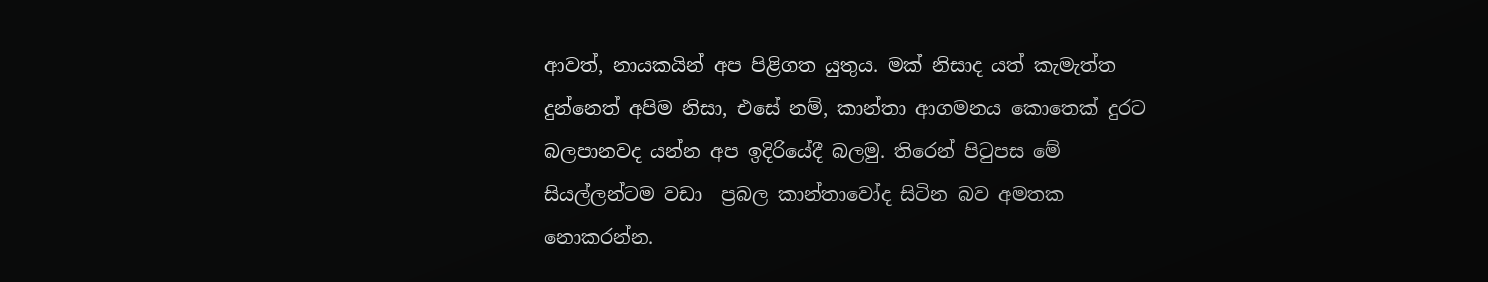ආවත්, නායකයින් අප පිළිගත යුතුය. මක් නිසාද යත් කැමැත්ත දුන්නෙත් අපිම නිසා, එසේ නම්, කාන්තා ආගමනය කොතෙක් දුරට බලපානවද යන්න අප ඉදිරියේදී බලමු. තිරෙන් පිටුපස මේ සියල්ලන්ටම වඩා  ප්‍රබල කාන්තාවෝද සිටින බව අමතක නොකරන්න.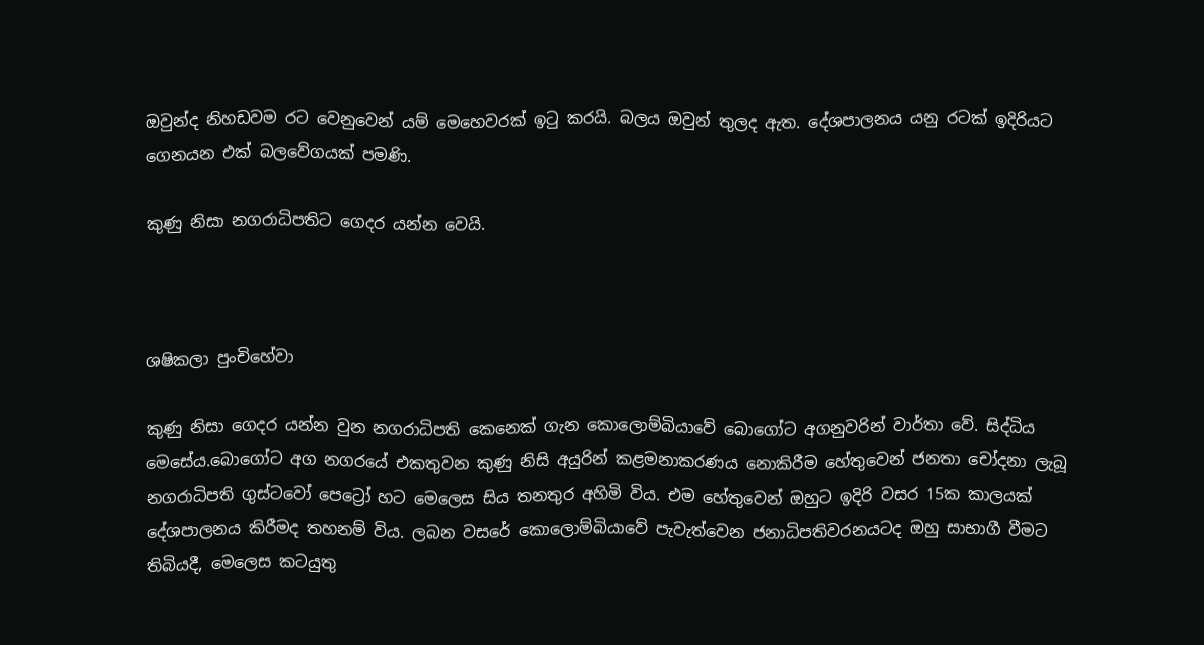ඔවුන්ද නිහඩවම රට වෙනුවෙන් යම් මෙහෙවරක් ඉටු කරයි. බලය ඔවුන් තුලද ඇත. දේශපාලනය යනු රටක් ඉදිරියට ගෙනයන එක් බලවේගයක් පමණි.

කුණු නිසා නගරාධිපතිට ගෙදර යන්න වෙයි.



ශෂිකලා පුංචිහේවා

කුණු නිසා ගෙදර යන්න වුන නගරාධිපති කෙනෙක් ගැන කොලොම්බියාවේ බොගෝට අගනුවරින් වාර්තා වේ. සිද්ධිය මෙසේය.බොගෝට අග නගරයේ එකතුවන කුණු නිසි අයුරින් කළමනාකරණය නොකිරීම හේතුවෙන් ජනතා චෝදනා ලැබූ නගරාධිපති ගුස්ටවෝ පෙට්‍රෝ හට මෙලෙස සිය තනතුර අහිමි විය. එම හේතුවෙන් ඔහුට ඉදිරි වසර 15ක කාලයක් දේශපාලනය කිරීමද තහනම් විය. ලබන වසරේ කොලොම්බියාවේ පැවැත්වෙන ජනාධිපතිවරනයටද ඔහු සාභාගී වීමට තිබියදී, මෙලෙස කටයුතු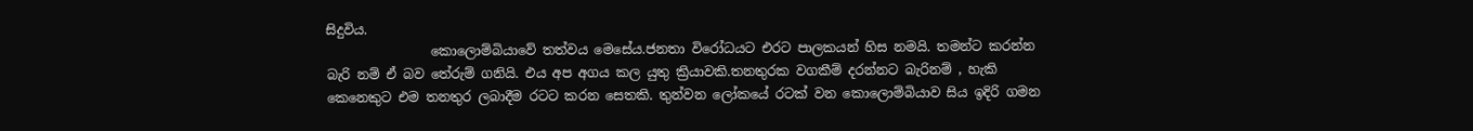සිදුවිය.
                කොලොම්බියාවේ තත්වය මෙසේය.ජනතා විරෝධයට එරට පාලකයන් හිස නමයි. තමන්ට කරන්න බැරි නම් ඒ බව තේරුම් ගනියි. එය අප අගය කල යුතු ක්‍රියාවකි.තනතුරක වගකීම් දරන්නට බැරිනම් , හැකි කෙනෙකුට එම තනතුර ලබාදීම රටට කරන සෙතකි. තුන්වන ලෝකයේ රටක් වන කොලොම්බියාව සිය ඉදිරි ගමන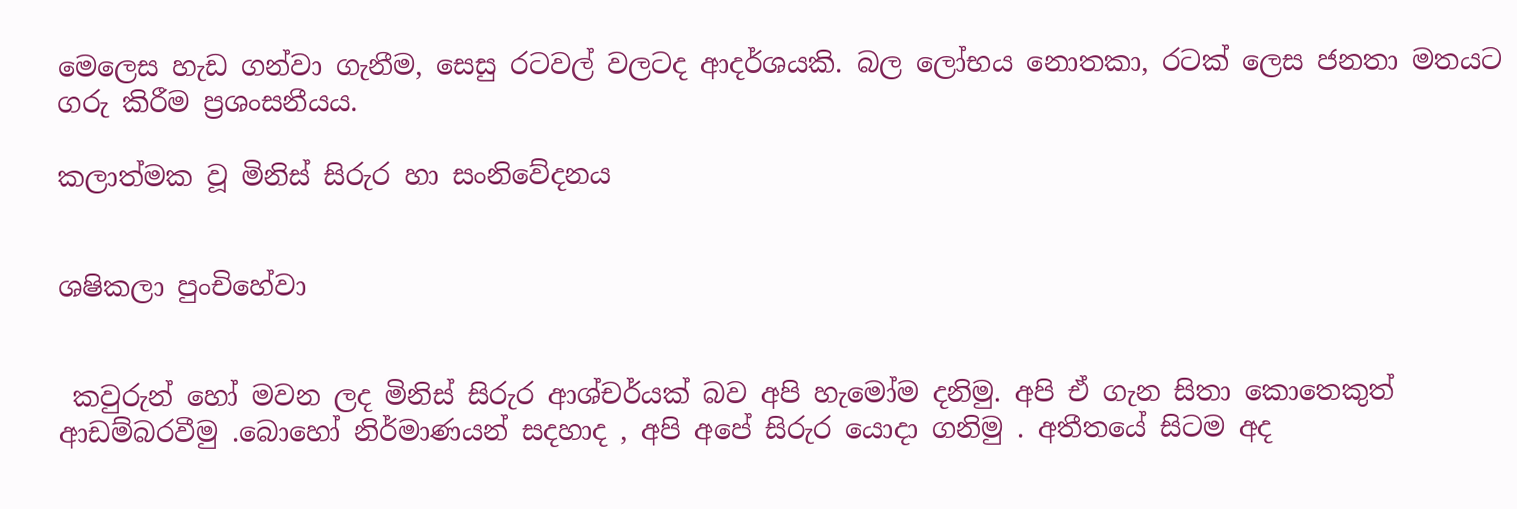මෙලෙස හැඩ ගන්වා ගැනීම, සෙසු රටවල් වලටද ආදර්ශයකි. බල ලෝභය නොතකා, රටක් ලෙස ජනතා මතයට ගරු කිරීම ප්‍රශංසනීයය.

කලාත්මක වූ මිනිස් සිරුර හා සංනිවේදනය


ශෂිකලා පුංචිහේවා


 කවුරුන් හෝ මවන ලද මිනිස් සිරුර ආශ්චර්යක් බව අපි හැමෝම දනිමු. අපි ඒ ගැන සිතා කොතෙකුත් ආඩම්බරවීමු .බොහෝ නිර්මාණයන් සදහාද , අපි අපේ සිරුර යොදා ගනිමු . අතීතයේ සිටම අද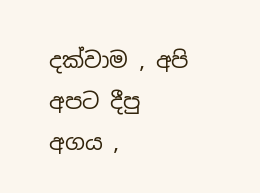දක්වාම , අපි අපට දීපු අගය ,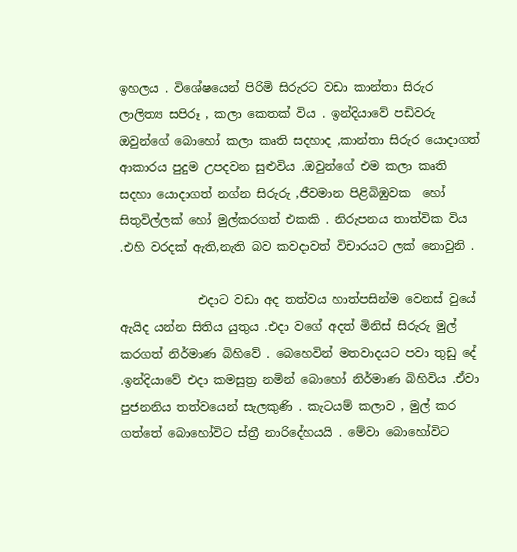ඉහලය . විශේෂයෙන් පිරිමි සිරුරට වඩා කාන්තා සිරුර ලාලිත්‍ය සපිරූ , කලා කෙතක් විය . ඉන්දියාවේ පඩිවරු ඔවුන්ගේ බොහෝ කලා කෘති සදහාද ,කාන්තා සිරුර යොදාගත් ආකාරය පුදුම උපදවන සුළුවිය .ඔවුන්ගේ එම කලා කෘති සදහා යොදාගත් නග්න සිරුරු ,ජීවමාන පිළිබිඹුවක  හෝ සිතුවිල්ලක් හෝ මුල්කරගත් එකකි . නිරුපනය තාත්වික විය .එහි වරදක් ඇති,නැති බව කවදාවත් විචාරයට ලක් නොවුනි .

             එදාට වඩා අද තත්වය හාත්පසින්ම වෙනස් වුයේ ඇයිද යන්න සිතිය යුතුය .එදා වගේ අදත් මිනිස් සිරුරු මුල් කරගත් නිර්මාණ බිහිවේ . බෙහෙවින් මතවාදයට පවා තුඩු දේ .ඉන්දියාවේ එදා කමසුත්‍ර නමින් බොහෝ නිර්මාණ බිහිවිය .ඒවා පුජනනිය තත්වයෙන් සැලකුණි . කැටයම් කලාව , මුල් කර ගත්තේ බොහෝවිට ස්ත්‍රී නාරිදේහයයි . මේවා බොහෝවිට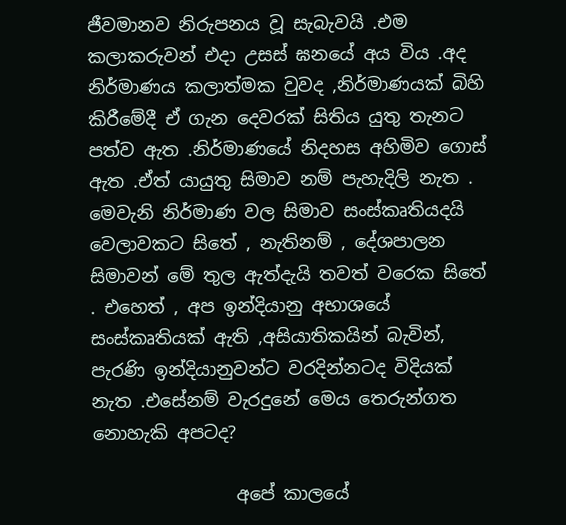ජීවමානව නිරුපනය වූ සැබැවයි .එම කලාකරුවන් එදා උසස් ඝනයේ අය විය .අද නිර්මාණය කලාත්මක වුවද ,නිර්මාණයක් බිහි කිරීමේදී ඒ ගැන දෙවරක් සිතිය යුතු තැනට පත්ව ඇත .නිර්මාණයේ නිදහස අහිමිව ගොස් ඇත .ඒත් යායුතු සිමාව නම් පැහැදිලි නැත . මෙවැනි නිර්මාණ වල සිමාව සංස්කෘතියදයි වෙලාවකට සිතේ , නැතිනම් , දේශපාලන සිමාවන් මේ තුල ඇත්දැයි තවත් වරෙක සිතේ . එහෙත් , අප ඉන්දියානු අභාශයේ සංස්කෘතියක් ඇති ,අසියාතිකයින් බැවින්, පැරණි ඉන්දියානුවන්ට වරදින්නටද විදියක් නැත .එසේනම් වැරදුනේ මෙය තෙරුන්ගත නොහැකි අපටද?

                අපේ කාලයේ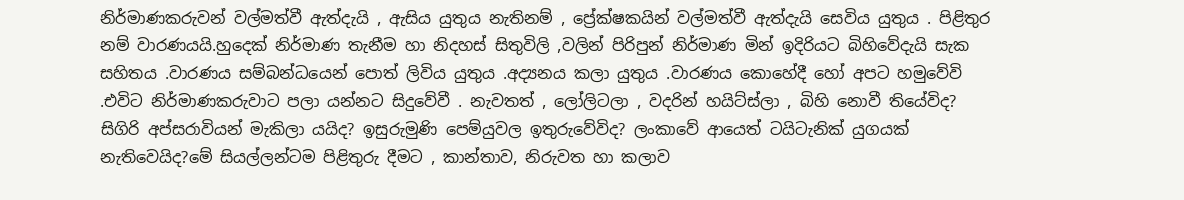නිර්මාණකරුවන් වල්මත්වී ඇත්දැයි , ඇසිය යුතුය නැතිනම් , ප්‍රේක්ෂකයින් වල්මත්වී ඇත්දැයි සෙවිය යුතුය . පිළිතුර නම් වාරණයයි.හුදෙක් නිර්මාණ තැනීම හා නිදහස් සිතුවිලි ,වලින් පිරිපුන් නිර්මාණ මින් ඉදිරියට බිහිවේදැයි සැක සහිතය .වාරණය සම්බන්ධයෙන් පොත් ලිවිය යුතුය .අද්‍යනය කලා යුතුය .වාරණය කොහේදී හෝ අපට හමුවේවි .එවිට නිර්මාණකරුවාට පලා යන්නට සිදුවේවී . නැවතත් , ලෝලිටලා , වදරින් හයිට්ස්ලා , බිහි නොවී තියේවිද? සිගිරි අප්සරාවියන් මැකිලා යයිද? ඉසුරුමුණි පෙම්යුවල ඉතුරුවේවිද? ලංකාවේ ආයෙත් ටයිටැනික් යුගයක් නැතිවෙයිද?මේ සියල්ලන්ටම පිළිතුරු දීමට , කාන්තාව, නිරුවත හා කලාව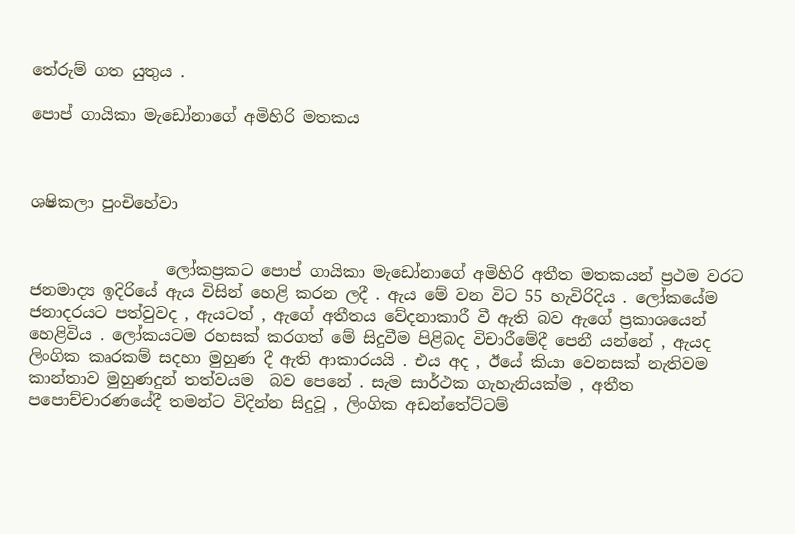තේරුම් ගත යුතුය .

පොප් ගායිකා මැඩෝනාගේ අමිහිරි මතකය



ශෂිකලා පුංචිහේවා


                 ලෝකප්‍රකට පොප් ගායිකා මැඩෝනාගේ අමිහිරි අතීත මතකයන් ප්‍රථම වරට ජනමාද්‍ය ඉදිරියේ ඇය විසින් හෙළි කරන ලදී . ඇය මේ වන විට 55 හැවිරිදිය . ලෝකයේම ජනාදරයට පත්වුවද , ඇයටත් , ඇගේ අතීතය වේදනාකාරී වී ඇති බව ඇගේ ප්‍රකාශයෙන් හෙළිවිය . ලෝකයටම රහසක් කරගත් මේ සිදුවීම පිළිබද විචාරීමේදී පෙනී යන්නේ , ඇයද ලිංගික කෘරකම් සදහා මුහුණ දී ඇති ආකාරයයි . එය අද , ඊයේ කියා වෙනසක් නැතිවම කාන්තාව මුහුණදුන් තත්වයම  බව පෙනේ . සැම සාර්ථක ගැහැනියක්ම , අතීත පපොච්චාරණයේදී තමන්ට විදින්න සිදුවූ , ලිංගික අඩන්තේට්ටම්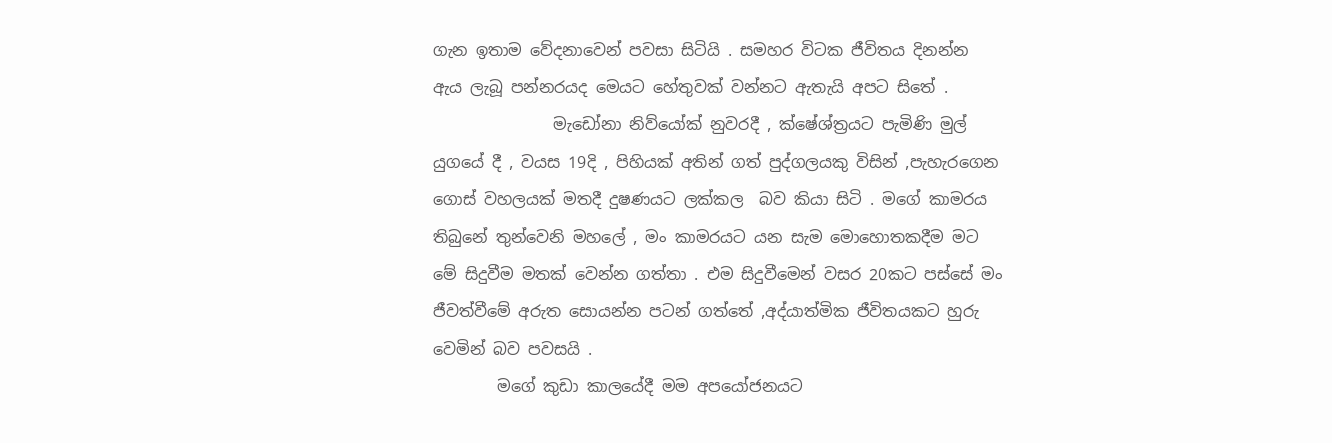ගැන ඉතාම වේදනාවෙන් පවසා සිටියි . සමහර විටක ජීවිතය දිනන්න ඇය ලැබූ පන්නරයද මෙයට හේතුවක් වන්නට ඇතැයි අපට සිතේ .
               මැඩෝනා නිව්යෝක් නුවරදී , ක්ෂේශ්ත්‍රයට පැමිණි මුල් යුගයේ දී , වයස 19දි , පිහියක් අතින් ගත් පුද්ගලයකු විසින් ,පැහැරගෙන ගොස් වහලයක් මතදී දුෂණයට ලක්කල  බව කියා සිටි . මගේ කාමරය තිබුනේ තුන්වෙනි මහලේ , මං කාමරයට යන සැම මොහොතකදීම මට මේ සිදුවීම මතක් වෙන්න ගත්තා . එම සිදුවීමෙන් වසර 20කට පස්සේ මං ජීවත්වීමේ අරුත සොයන්න පටන් ගත්තේ ,අද්යාත්මික ජීවිතයකට හුරු වෙමින් බව පවසයි .
        මගේ කුඩා කාලයේදී මම අපයෝජනයට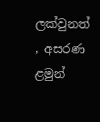ලක්වුනත් , අසරණ ළමුන්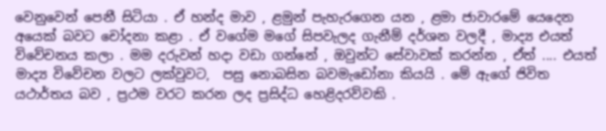වෙනුවෙන් පෙනී සිටියා . ඒ හන්ද මාව , ළමුන් පැහැරගෙන යන , ළමා ජාවාරමේ යෙදෙන අයෙක් බවට චෝදනා කළා . ඒ වගේම මගේ සිපවැලද ගැනීම් දර්ශන වලදී , මාද්‍ය එයත් විවේචනය කලා . මම දරුවන් හදා වඩා ගන්නේ , ඔවුන්ට සේවාවක් කරන්න , ඒත් .... එයත් මාද්‍ය විවේචන වලට ලක්වුවට,  පසු නොබසින බවමැඩෝනා කියයි . මේ ඇගේ ජිවිත යථාර්තය බව , ප්‍රථම වරට කරන ලද ප්‍රසිද්ධ හෙළිදරව්වකි .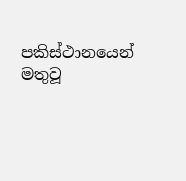පකිස්ථානයෙන් මතුවූ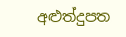අළුත්දුපත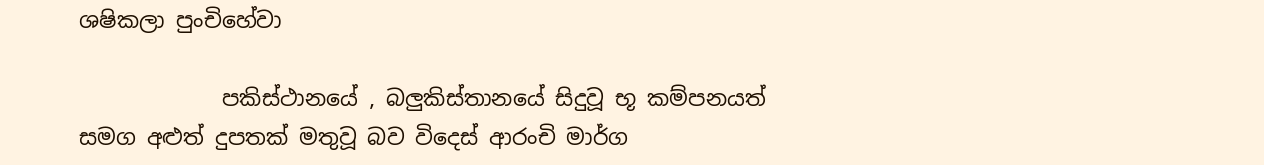ශෂිකලා පුංචිහේවා

             පකිස්ථානයේ , බලුකිස්තානයේ සිදුවූ භූ කම්පනයත් සමග අළුත් දුපතක් මතුවූ බව විදෙස් ආරංචි මාර්ග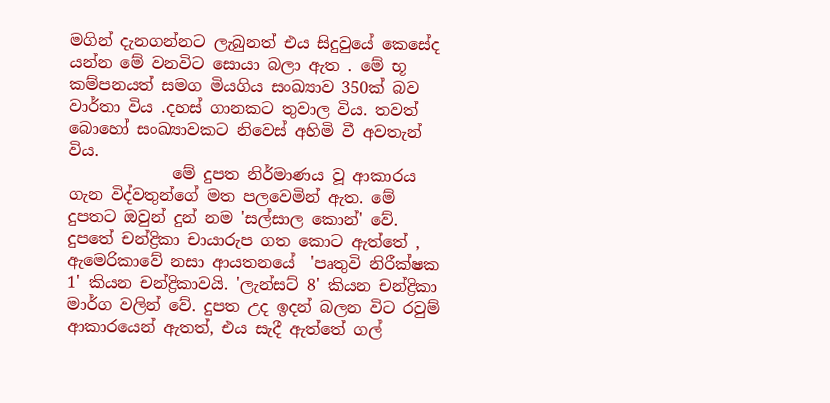මගින් දැනගන්නට ලැබුනත් එය සිදුවුයේ කෙසේද යන්න මේ වනවිට සොයා බලා ඇත . මේ භූ කම්පනයත් සමග මියගිය සංඛ්‍යාව 350ක් බව වාර්තා විය .දහස් ගානකට තුවාල විය. තවත් බොහෝ සංඛ්‍යාවකට නිවෙස් අහිමි වී අවතැන් විය.
             මේ දුපත නිර්මාණය වූ ආකාරය ගැන විද්වතුන්ගේ මත පලවෙමින් ඇත. මේ දුපතට ඔවුන් දුන් නම 'සල්සාල කොන්' වේ. දුපතේ චන්ද්‍රිකා චායාරුප ගත කොට ඇත්තේ , ඇමෙරිකාවේ නසා ආයතනයේ  'පෘතුවි නිරීක්ෂක 1' කියන චන්ද්‍රිකාවයි. 'ලැන්සට් 8' කියන චන්ද්‍රිකා මාර්ග වලින් වේ. දුපත උද ඉදන් බලන විට රවුම් ආකාරයෙන් ඇතත්, එය සැදී ඇත්තේ ගල්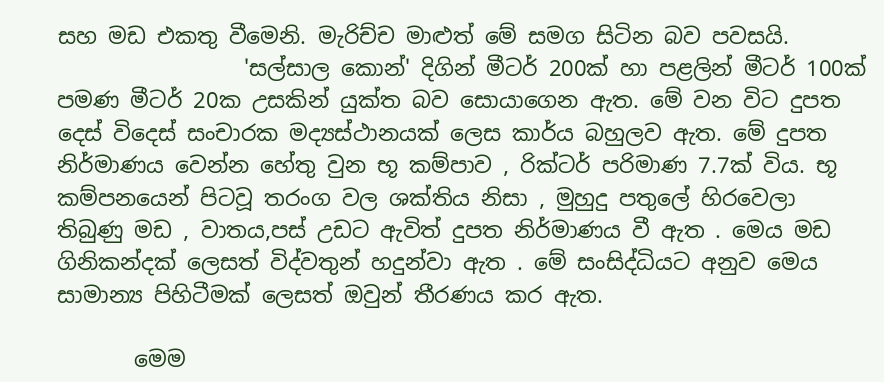සහ මඩ එකතු වීමෙනි. මැරිච්ච මාළුත් මේ සමග සිටින බව පවසයි.
                 'සල්සාල කොන්' දිගින් මීටර් 200ක් හා පළලින් මීටර් 100ක් පමණ මීටර් 20ක උසකින් යුක්ත බව සොයාගෙන ඇත. මේ වන විට දුපත දෙස් විදෙස් සංචාරක මද්‍යස්ථානයක් ලෙස කාර්ය බහුලව ඇත. මේ දුපත නිර්මාණය වෙන්න හේතු වුන භූ කම්පාව , රික්ටර් පරිමාණ 7.7ක් විය. භූ කම්පනයෙන් පිටවූ තරංග වල ශක්තිය නිසා , මුහුදු පතුලේ හිරවෙලා තිබුණු මඩ , වාතය,පස් උඩට ඇවිත් දුපත නිර්මාණය වී ඇත . මෙය මඩ ගිනිකන්දක් ලෙසත් විද්වතුන් හදුන්වා ඇත . මේ සංසිද්ධියට අනුව මෙය සාමාන්‍ය පිහිටීමක් ලෙසත් ඔවුන් තීරණය කර ඇත.

       මෙම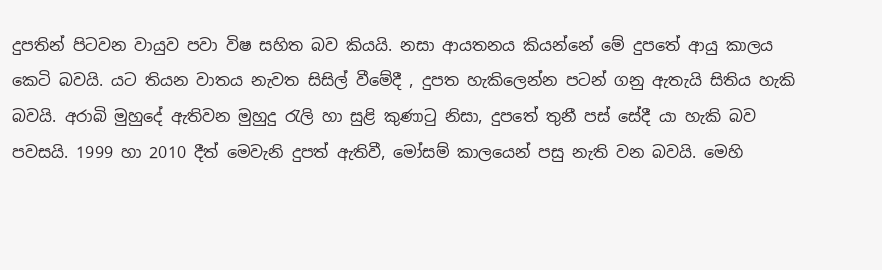දුපතින් පිටවන වායුව පවා විෂ සහිත බව කියයි. නසා ආයතනය කියන්නේ මේ දුපතේ ආයු කාලය කෙටි බවයි. යට තියන වාතය නැවත සිසිල් වීමේදී , දුපත හැකිලෙන්න පටන් ගනු ඇතැයි සිතිය හැකි බවයි. අරාබි මුහුදේ ඇතිවන මුහුදු රැලි හා සුළි කුණාටු නිසා, දුපතේ තුනී පස් සේදී යා හැකි බව පවසයි. 1999 හා 2010 දීත් මෙවැනි දුපත් ඇතිවී, මෝසම් කාලයෙන් පසු නැති වන බවයි. මෙහි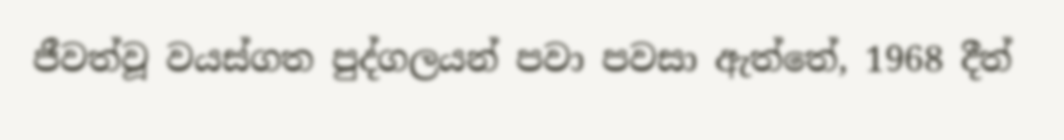ජීවත්වූ වයස්ගත පුද්ගලයන් පවා පවසා ඇත්තේ, 1968 දීත්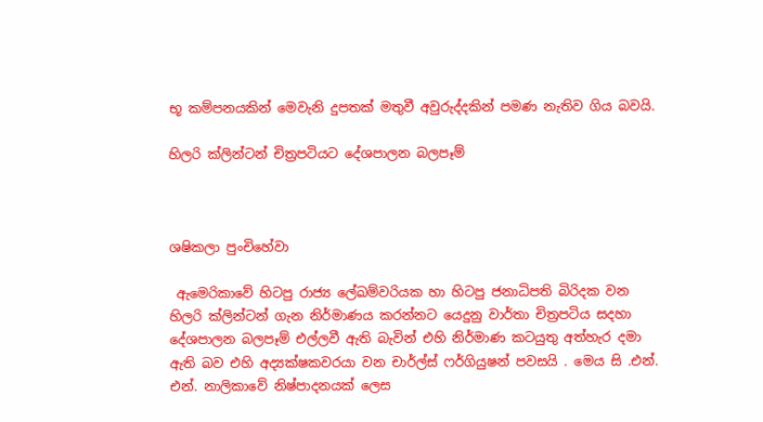භූ කම්පනයකින් මෙවැනි දුපතක් මතුවී අවුරුද්දකින් පමණ නැතිව ගිය බවයි.

හිලරි ක්ලින්ටන් චිත්‍රපටියට දේශපාලන බලපෑම්



ශෂිකලා පුංචිහේවා

 ඇමෙරිකාවේ හිටපු රාජ්‍ය ලේඛම්වරියක හා හිටපු ජනාධිපති බිරිදක වන හිලරි ක්ලින්ටන් ගැන නිර්මාණය කරන්නට යෙදුනු වාර්තා චිත්‍රපටිය සදහා දේශපාලන බලපෑම් එල්ලවී ඇති බැවින් එහි නිර්මාණ කටයුතු අත්හැර දමා ඇති බව එහි අද්‍යක්ෂකවරයා වන චාර්ල්ස් ෆර්ගියුෂන් පවසයි . මෙය සි .එන්. එන්. නාලිකාවේ නිෂ්පාදනයක් ලෙස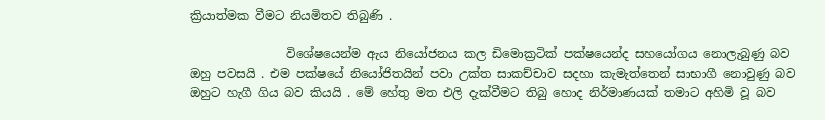ක්‍රියාත්මක වීමට නියමිතව තිබුණි .

                විශේෂයෙන්ම ඇය නියෝජනය කල ඩිමොක්‍රටික් පක්ෂයෙන්ද සහයෝගය නොලැබුණු බව ඔහු පවසයි . එම පක්ෂයේ නියෝජිතයින් පවා උක්ත සාකච්චාව සදහා කැමැත්තෙන් සාභාගී නොවුණු බව ඔහුට හැගී ගිය බව කියයි . මේ හේතු මත එලි දැක්වීමට තිබු හොද නිර්මාණයක් තමාට අහිමි වූ බව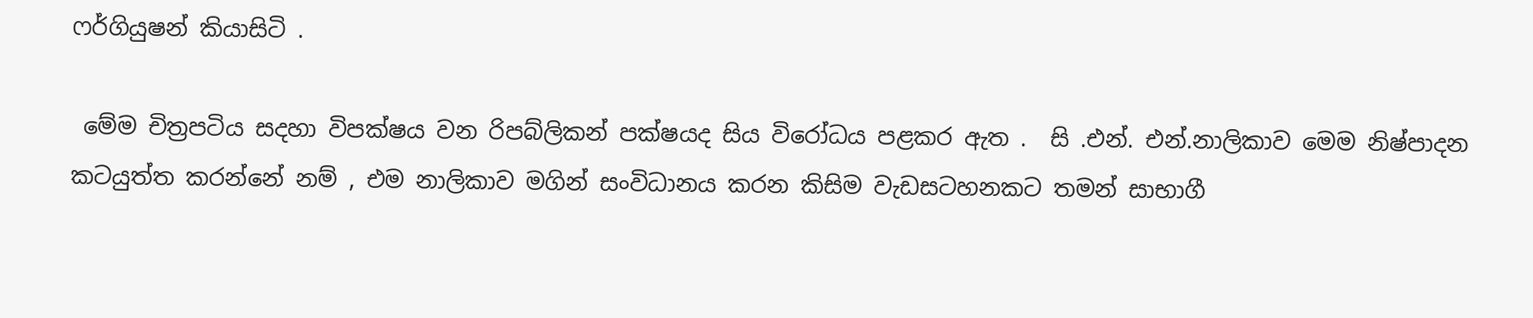ෆර්ගියුෂන් කියාසිටි .

 මේම චිත්‍රපටිය සදහා විපක්ෂය වන රිපබ්ලිකන් පක්ෂයද සිය විරෝධය පළකර ඇත .  සි .එන්. එන්.නාලිකාව මෙම නිෂ්පාදන කටයුත්ත කරන්නේ නම් , එම නාලිකාව මගින් සංවිධානය කරන කිසිම වැඩසටහනකට තමන් සාභාගී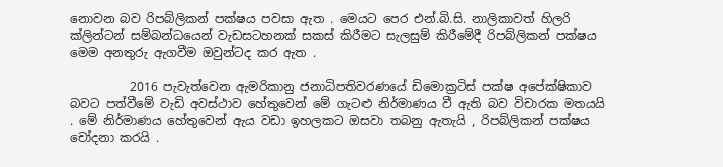නොවන බව රිපබ්ලිකන් පක්ෂය පවසා ඇත . මෙයට පෙර එන්.බි.සි. නාලිකාවත් හිලරි ක්ලින්ටන් සම්බන්ධයෙන් වැඩසටහනක් සකස් කිරීමට සැලසුම් කිරීමේදී රිපබ්ලිකන් පක්ෂය මෙම අනතුරු ඇගවීම ඔවුන්ටද කර ඇත .

          2016 පැවැත්වෙන ඇමරිකානු ජනාධිපතිවරණයේ ඩිමොක්‍රටිස් පක්ෂ අපේක්ෂිකාව බවට පත්වීමේ වැඩි අවස්ථාව හේතුවෙන් මේ ගැටළු නිර්මාණය වී ඇති බව විචාරක මතයයි . මේ නිර්මාණය හේතුවෙන් ඇය වඩා ඉහලකට ඔසවා තබනු ඇතැයි , රිපබ්ලිකන් පක්ෂය චෝදනා කරයි .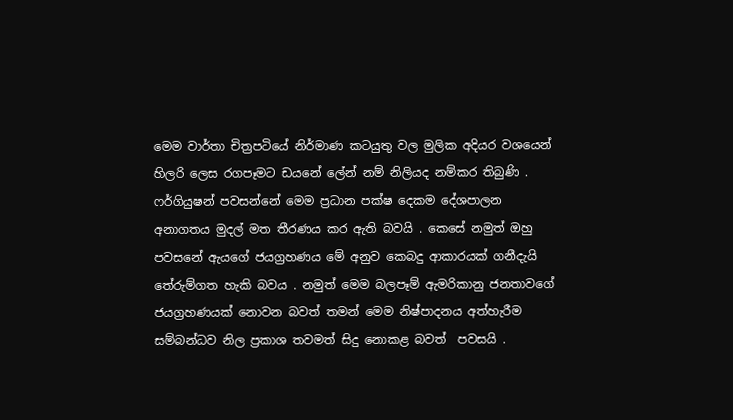මෙම වාර්තා චිත්‍රපටියේ නිර්මාණ කටයුතු වල මුලික අදියර වශයෙන් හිලරි ලෙස රගපෑමට ඩයනේ ලේන් නම් නිලියද නම්කර තිබුණි . ෆර්ගියුෂන් පවසන්නේ මෙම ප්‍රධාන පක්ෂ දෙකම දේශපාලන අනාගතය මුදල් මත තීරණය කර ඇති බවයි . කෙසේ නමුත් ඔහු පවසනේ ඇයගේ ජයග්‍රහණය මේ අනුව කෙබදු ආකාරයක් ගනීදැයි තේරුම්ගත හැකි බවය . නමුත් මෙම බලපෑම් ඇමරිකානු ජනතාවගේ ජයග්‍රහණයක් නොවන බවත් තමන් මෙම නිෂ්පාදනය අත්හැරීම සම්බන්ධව නිල ප්‍රකාශ තවමත් සිදු නොකළ බවත්  පවසයි .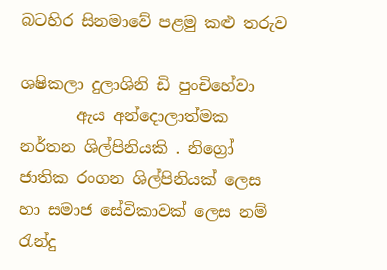බටහිර සිනමාවේ පළමු කළු තරුව

ශෂිකලා දුලාශිනි ඩි පුංචිහේවා
       ඇය අන්දොලාත්මක නර්තන ශිල්පිනියකි . නිග්‍රෝ ජාතික රංගන ශිල්පිනියක් ලෙස හා සමාජ සේවිකාවක් ලෙස නම් රැන්දු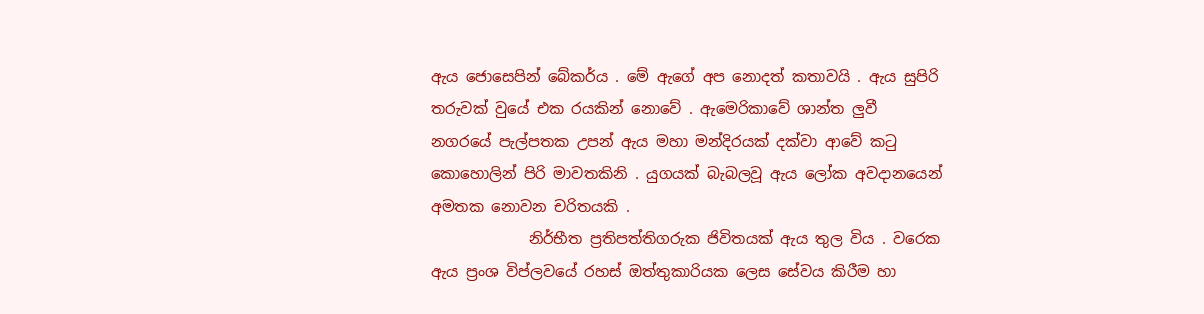ඇය ජොසෙපින් බේකර්ය . මේ ඇගේ අප නොදත් කතාවයි . ඇය සුපිරි තරුවක් වුයේ එක රයකින් නොවේ . ඇමෙරිකාවේ ශාන්ත ලුවී  නගරයේ පැල්පතක උපන් ඇය මහා මන්දිරයක් දක්වා ආවේ කටු කොහොලින් පිරි මාවතකිනි . යුගයක් බැබලවූ ඇය ලෝක අවදානයෙන් අමතක නොවන චරිතයකි .
             නිර්භීත ප්‍රතිපත්තිගරුක ජිවිතයක් ඇය තුල විය . වරෙක ඇය ප්‍රංශ විප්ලවයේ රහස් ඔත්තුකාරියක ලෙස සේවය කිරීම හා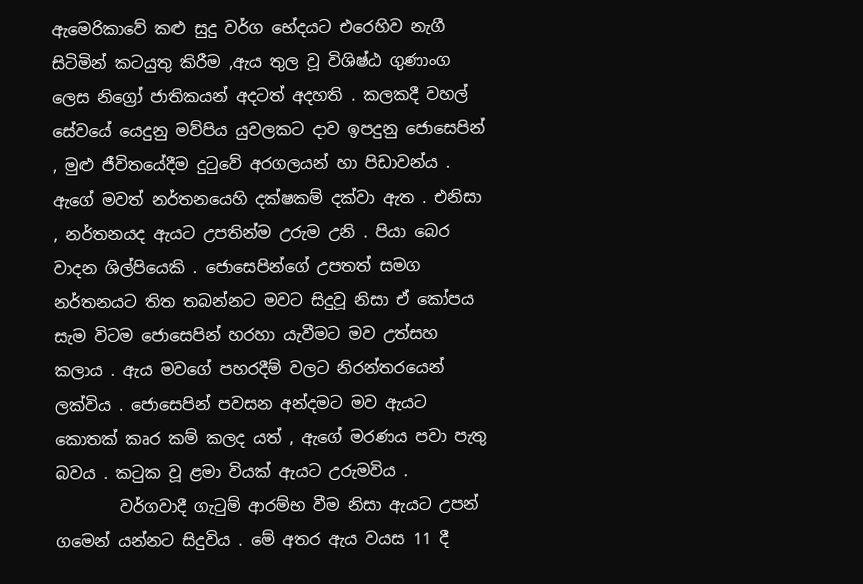ඇමෙරිකාවේ කළු සුදු වර්ග භේදයට එරෙහිව නැගී සිටිමින් කටයුතු කිරීම ,ඇය තුල වූ විශිෂ්ඨ ගුණාංග ලෙස නිග්‍රෝ ජාතිකයන් අදටත් අදහති . කලකදී වහල් සේවයේ යෙදුනු මව්පිය යුවලකට දාව ඉපදුනු ජොසෙපින් , මුළු ජීවිතයේදීම දුටුවේ අරගලයන් හා පිඩාවන්ය . ඇගේ මවත් නර්තනයෙහි දක්ෂකම් දක්වා ඇත . එනිසා , නර්තනයද ඇයට උපතින්ම උරුම උනි . පියා බෙර වාදන ශිල්පියෙකි . ජොසෙපින්ගේ උපතත් සමග නර්තනයට තිත තබන්නට මවට සිදුවූ නිසා ඒ කෝපය සැම විටම ජොසෙපින් හරහා යැවීමට මව උත්සහ කලාය . ඇය මවගේ පහරදීම් වලට නිරන්තරයෙන් ලක්විය . ජොසෙපින් පවසන අන්දමට මව ඇයට කොතක් කෘර කම් කලද යත් , ඇගේ මරණය පවා පැතු බවය . කටුක වූ ළමා වියක් ඇයට උරුමවිය .
        වර්ගවාදී ගැටුම් ආරම්භ වීම නිසා ඇයට උපන් ගමෙන් යන්නට සිදුවිය . මේ අතර ඇය වයස 11 දී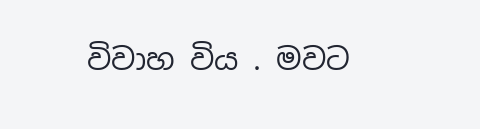විවාහ විය . මවට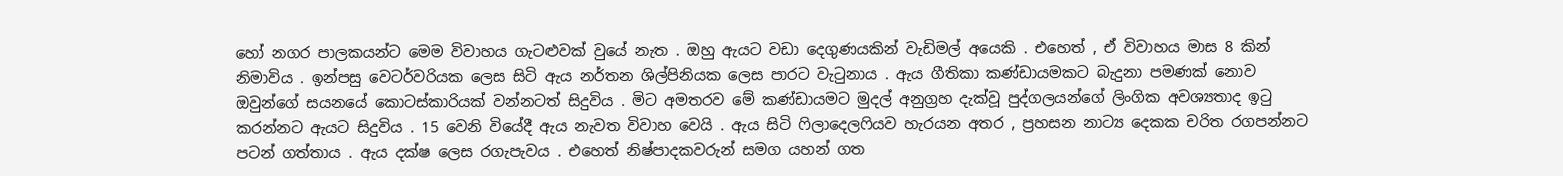හෝ නගර පාලකයන්ට මෙම විවාහය ගැටළුවක් වුයේ නැත . ඔහු ඇයට වඩා දෙගුණයකින් වැඩිමල් අයෙකි . එහෙත් , ඒ විවාහය මාස 8 කින් නිමාවිය . ඉන්පසු වෙටර්වරියක ලෙස සිටි ඇය නර්තන ශිල්පිනියක ලෙස පාරට වැටුනාය . ඇය ගීතිකා කණ්ඩායමකට බැදුනා පමණක් නොව ඔවුන්ගේ සයනයේ කොටස්කාරියක් වන්නටත් සිදුවිය . මිට අමතරව මේ කණ්ඩායමට මුදල් අනුග්‍රහ දැක්වූ පුද්ගලයන්ගේ ලිංගික අවශ්‍යතාද ඉටු කරන්නට ඇයට සිදුවිය . 15 වෙනි වියේදී ඇය නැවත විවාහ වෙයි . ඇය සිටි ෆිලාදෙලෆියව හැරයන අතර , ප්‍රහසන නාට්‍ය දෙකක චරිත රගපන්නට පටන් ගත්තාය . ඇය දක්ෂ ලෙස රගැපැවය . එහෙත් නිෂ්පාදකවරුන් සමග යහන් ගත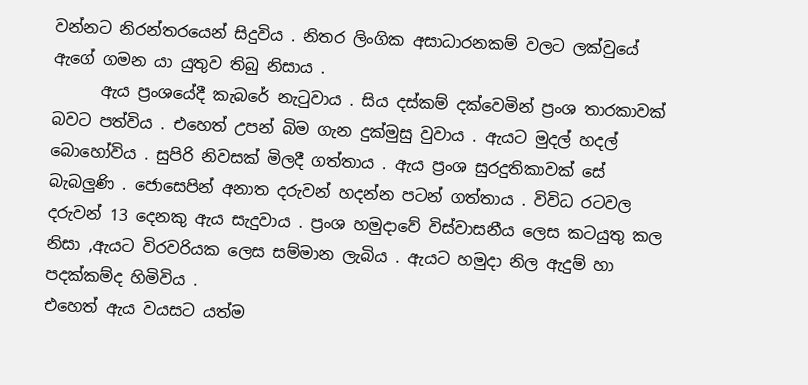වන්නට නිරන්තරයෙන් සිදුවිය . නිතර ලිංගික අසාධාරනකම් වලට ලක්වුයේ ඇගේ ගමන යා යුතුව තිබු නිසාය .
      ඇය ප්‍රංශයේදී කැබරේ නැටුවාය . සිය දස්කම් දක්වෙමින් ප්‍රංශ තාරකාවක් බවට පත්විය . එහෙත් උපන් බිම ගැන දුක්මුසු වුවාය . ඇයට මුදල් හදල් බොහෝවිය . සුපිරි නිවසක් මිලදී ගත්තාය . ඇය ප්‍රංශ සුරදුතිකාවක් සේ බැබලුණි . ජොසෙපින් අනාත දරුවන් හදන්න පටන් ගත්තාය . විවිධ රටවල දරුවන් 13 දෙනකු ඇය සැදුවාය . ප්‍රංශ හමුදාවේ විස්වාසනීය ලෙස කටයුතු කල නිසා ,ඇයට විරවරියක ලෙස සම්මාන ලැබිය . ඇයට හමුදා නිල ඇදුම් හා පදක්කම්ද හිමිවිය .
එහෙත් ඇය වයසට යත්ම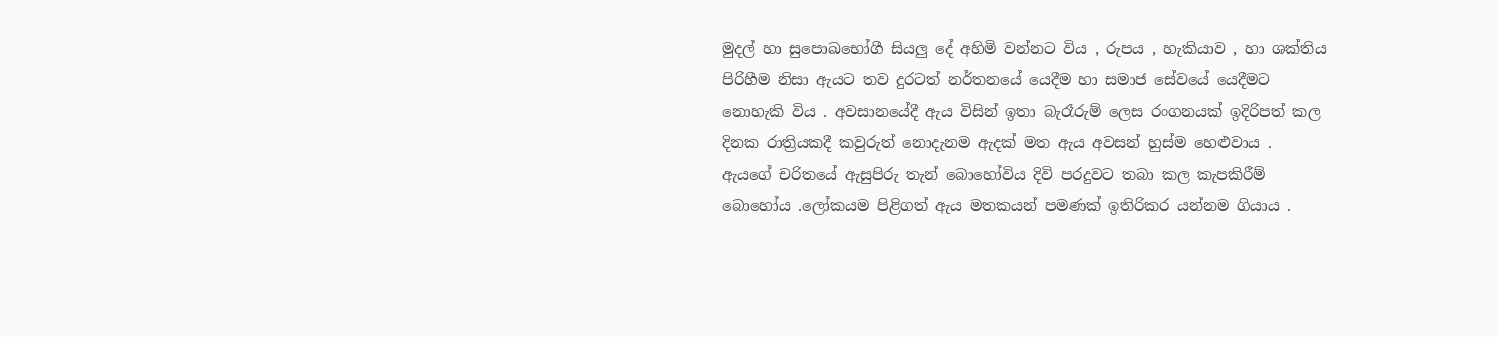මුදල් හා සුපොඛභෝගී සියලු දේ අහිමි වන්නට විය , රුපය , හැකියාව , හා ශක්තිය පිරිහීම නිසා ඇයට තව දුරටත් නර්තනයේ යෙදීම හා සමාජ සේවයේ යෙදීමට නොහැකි විය . අවසානයේදී ඇය විසින් ඉතා බැරෑරුම් ලෙස රංගනයක් ඉදිරිපත් කල දිනක රාත්‍රියකදී කවුරුත් නොදැනම ඇදක් මත ඇය අවසන් හුස්ම හෙළුවාය . ඇයගේ චරිතයේ ඇසුපිරු තැන් බොහෝවිය දිවි පරදුවට තබා කල කැපකිරීම් බොහෝය .ලෝකයම පිළිගත් ඇය මතකයන් පමණක් ඉතිරිකර යන්නම ගියාය .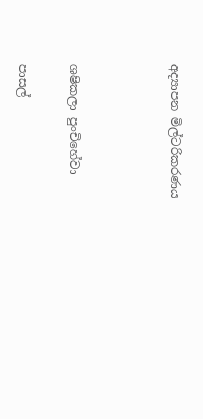අද්‍යාපන මිල්ටරිකරණය



ශෂිකලා පුංචිහේවා

පාසල්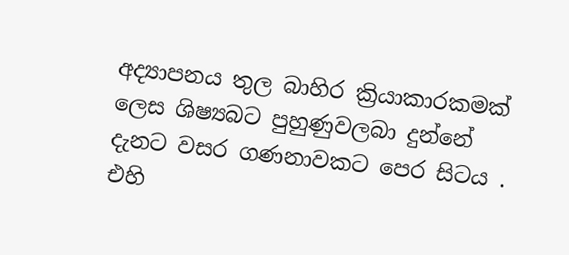අද්‍යාපනය තුල බාහිර ක්‍රියාකාරකමක් ලෙස ශිෂ්‍යබට පුහුණුවලබා දුන්නේ දැනට වසර ගණනාවකට පෙර සිටය . එහි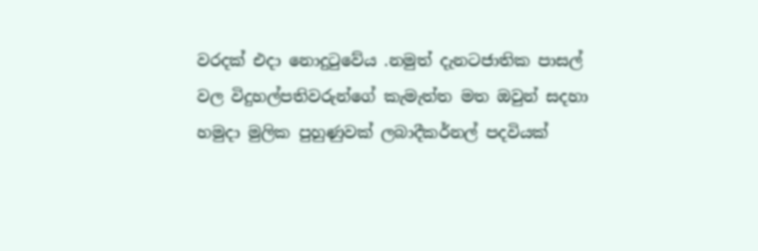වරදක් එදා නොදුටුවේය .නමුත් දැනටජාතික පාසල් වල විදුහල්පතිවරුන්ගේ කැමැත්ත මත ඔවුන් සදහා හමුදා මුලික පුහුණුවක් ලබාදීකර්නල් පදවියක්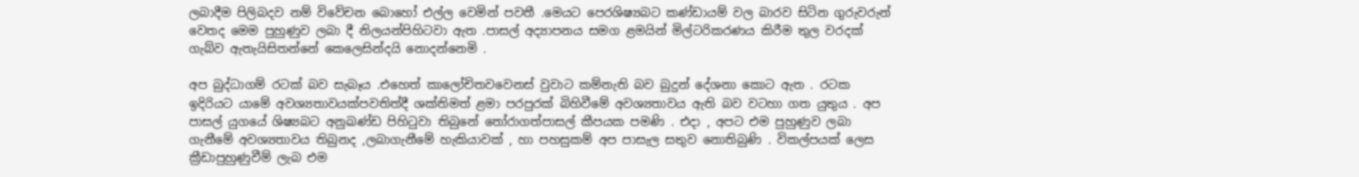ලබාදීම පිලිබදව නම් විවේචන බොහෝ එල්ල වෙමින් පවතී .මෙයට පෙරශිෂ්‍යබට කණ්ඩායම් වල බාරව සිටින ගුරුවරුන් වෙතද මෙම පුහුණුව ලබා දී නිලයන්පිහිටවා ඇත .පාසල් අද්‍යාපනය සමග ළමයින් මිල්ටරිකරණය කිරීම තුල වරදක් ගැබ්ව ඇතැයිසිතන්නේ කෙලෙසින්දයි නොදන්නෙමි .

අප බුද්ධාගම් රටක් බව සැබෑය .එහෙත් කාලෝචිතවවෙනස් වුවාට කම්නැති බව බුදුන් දේශනා කොට ඇත . රටක ඉදිරියට යාමේ අවශ්‍යතාවයක්පවතිත්දී ශක්තිමත් ළමා පරපුරක් බිහිවීමේ අවශ්‍යතාවය ඇති බව වටහා ගත යුතුය . අප පාසල් යුගයේ ශිෂ්‍යබට අනුඛණ්ඩ පිහිටුවා තිබුනේ තෝරාගත්පාසල් කීපයක පමණි . එදා , අපට එම පුහුණුව ලබා ගැනීමේ අවශ්‍යතාවය තිබුනද ,ලබාගැනීමේ හැකියාවක් , හා පහසුකම් අප පාසැල සතුව නොතිබුණි . විකල්පයක් ලෙස ක්‍රීඩාපුහුණුවීම් ලැබ එම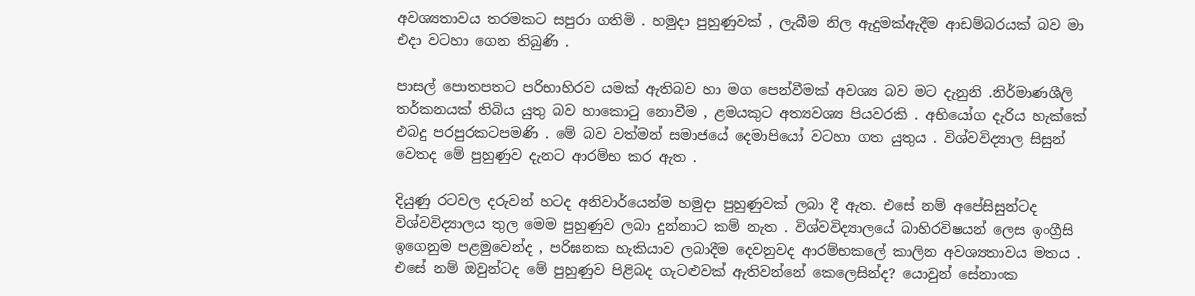අවශ්‍යතාවය තරමකට සපුරා ගතිමි . හමුදා පුහුණුවක් , ලැබීම නිල ඇදුමක්ඇදීම ආඩම්බරයක් බව මා එදා වටහා ගෙන තිබුණි .

පාසල් පොතපතට පරිභාහිරව යමක් ඇතිබව හා මග පෙන්වීමක් අවශ්‍ය බව මට දැනුනි .නිර්මාණශීලි තර්කනයක් තිබිය යුතු බව හාකොටු නොවීම , ළමයකුට අත්‍යවශ්‍ය පියවරකි . අභියෝග දැරිය හැක්කේ එබදු පරපුරකටපමණි . මේ බව වත්මන් සමාජයේ දෙමාපියෝ වටහා ගත යුතුය . විශ්වවිද්‍යාල සිසුන් වෙතද මේ පුහුණුව දැනට ආරම්භ කර ඇත .

දියුණු රටවල දරුවන් හටද අනිවාර්යෙන්ම හමුදා පුහුණුවක් ලබා දී ඇත. එසේ නම් අපේසිසුන්ටද විශ්වවිද්‍යාලය තුල මෙම පුහුණුව ලබා දුන්නාට කම් නැත . විශ්වවිද්‍යාලයේ බාහිරවිෂයන් ලෙස ඉංග්‍රීසි ඉගෙනුම පළමුවෙන්ද , පරිඝනක හැකියාව ලබාදීම දෙවනුවද ආරම්භකලේ කාලින අවශ්‍යතාවය මතය . එසේ නම් ඔවුන්ටද මේ පුහුණුව පිළිබද ගැටළුවක් ඇතිවන්නේ කෙලෙසින්ද? යොවුන් සේනාංක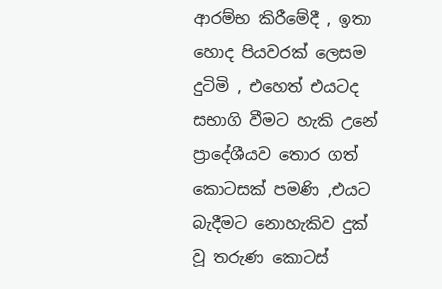ආරම්භ කිරීමේදී , ඉතා හොද පියවරක් ලෙසම දුටිමි , එහෙත් එයටද සභාගි වීමට හැකි උනේ ප්‍රාදේශීයව තොර ගත් කොටසක් පමණි ,එයට බැදීමට නොහැකිව දුක් වූ තරුණ කොටස්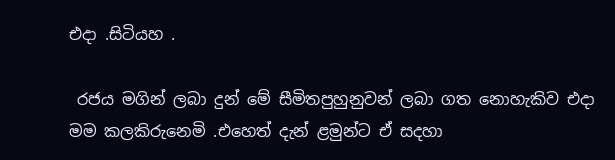එදා .සිටියහ .

 රජය මගින් ලබා දුන් මේ සීමිතපුහුනුවන් ලබා ගත නොහැකිව එදා මම කලකිරුනෙමි .එහෙත් දැන් ළමුන්ට ඒ සදහා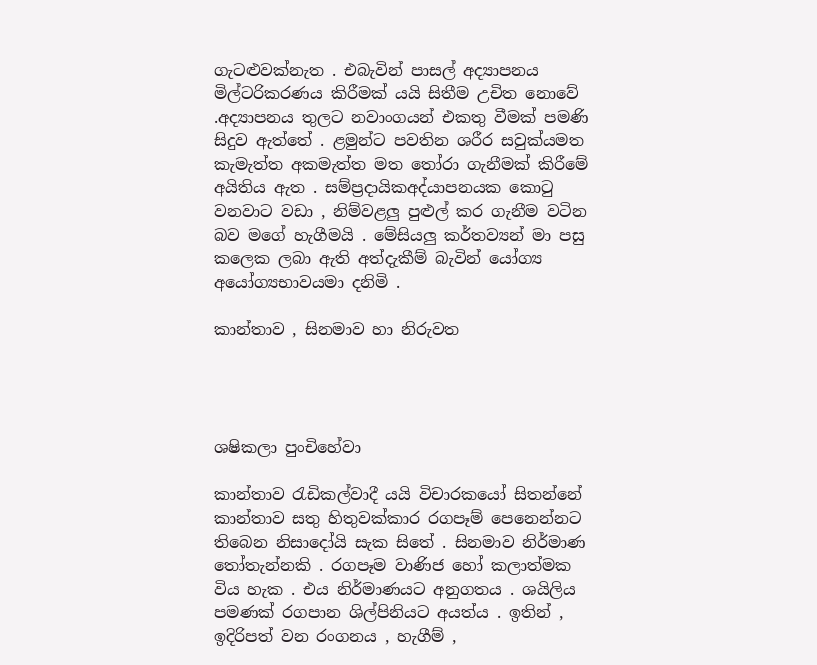ගැටළුවක්නැත . එබැවින් පාසල් අද්‍යාපනය මිල්ටරිකරණය කිරීමක් යයි සිතීම උචිත නොවේ .අද්‍යාපනය තුලට නවාංගයන් එකතු වීමක් පමණි සිදුව ඇත්තේ . ළමුන්ට පවතින ශරීර සවුක්යමත කැමැත්ත අකමැත්ත මත තෝරා ගැනීමක් කිරීමේ අයිතිය ඇත . සම්ප්‍රදායිකඅද්යාපනයක කොටු වනවාට වඩා , නිම්වළලු පුළුල් කර ගැනීම වටින බව මගේ හැගීමයි . මේසියලු කර්තව්‍යන් මා පසු කලෙක ලබා ඇති අත්දැකීම් බැවින් යෝග්‍ය අයෝග්‍යභාවයමා දනිමි .

කාන්තාව , සිනමාව හා නිරුවත




ශෂිකලා පුංචිහේවා

කාන්තාව රැඩිකල්වාදී යයි විචාරකයෝ සිතන්නේ කාන්තාව සතු හිතුවක්කාර රගපෑම් පෙනෙන්නට තිබෙන නිසාදෝයි සැක සිතේ . සිනමාව නිර්මාණ තෝතැන්නකි . රගපෑම වාණිජ හෝ කලාත්මක විය හැක . එය නිර්මාණයට අනුගතය . ශයිලිය පමණක් රගපාන ශිල්පිනියට අයත්ය . ඉතින් , ඉදිරිපත් වන රංගනය , හැගීම් ,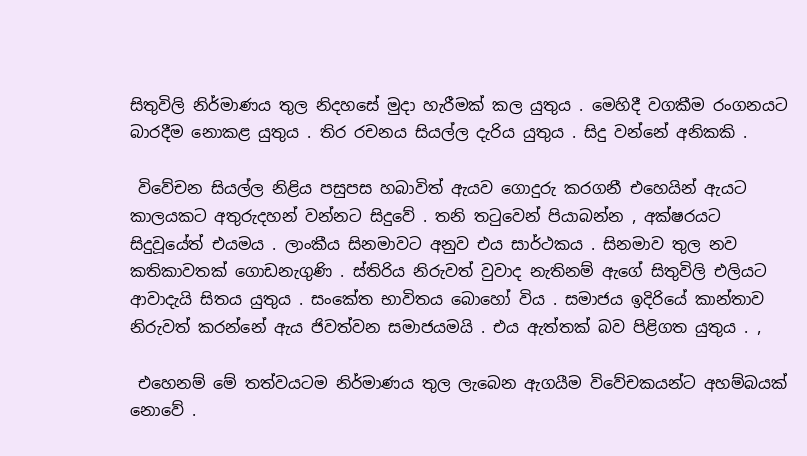සිතුවිලි නිර්මාණය තුල නිදහසේ මුදා හැරීමක් කල යුතුය . මෙහිදී වගකීම රංගනයට බාරදීම නොකළ යුතුය . තිර රචනය සියල්ල දැරිය යුතුය . සිදු වන්නේ අනිකකි .

 විවේචන සියල්ල නිළිය පසුපස හබාවිත් ඇයව ගොදුරු කරගනී එහෙයින් ඇයට කාලයකට අතුරුදහන් වන්නට සිදුවේ . තනි තටුවෙන් පියාබන්න , අක්ෂරයට සිදුවූයේත් එයමය . ලාංකීය සිනමාවට අනුව එය සාර්ථකය . සිනමාව තුල නව කතිකාවතක් ගොඩනැගුණි . ස්තිරිය නිරුවත් වුවාද නැතිනම් ඇගේ සිතුවිලි එලියට ආවාදැයි සිතය යුතුය . සංකේත භාවිතය බොහෝ විය . සමාජය ඉදිරියේ කාන්තාව නිරුවත් කරන්නේ ඇය ජිවත්වන සමාජයමයි . එය ඇත්තක් බව පිළිගත යුතුය . ,

 එහෙනම් මේ තත්වයටම නිර්මාණය තුල ලැබෙන ඇගයීම විවේචකයන්ට අහම්බයක් නොවේ .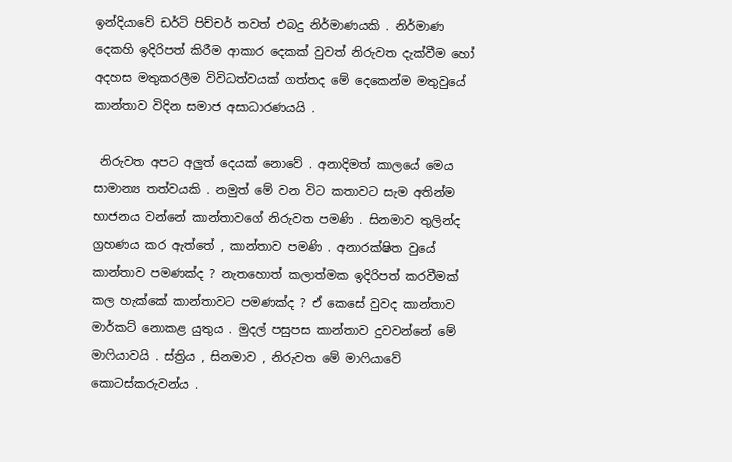ඉන්දියාවේ ඩර්ටි පිච්චර් තවත් එබදු නිර්මාණයකි . නිර්මාණ දෙකහි ඉදිරිපත් කිරීම ආකාර දෙකක් වුවත් නිරුවත දැක්වීම හෝ අදහස මතුකරලීම විවිධත්වයක් ගත්තද මේ දෙකෙන්ම මතුවුයේ කාන්තාව විදින සමාජ අසාධාරණයයි .

 නිරුවත අපට අලුත් දෙයක් නොවේ . අනාදිමත් කාලයේ මෙය සාමාන්‍ය තත්වයකි . නමුත් මේ වන විට කතාවට සැම අතින්ම භාජනය වන්නේ කාන්තාවගේ නිරුවත පමණි . සිනමාව තුලින්ද ග්‍රහණය කර ඇත්තේ , කාන්තාව පමණි . අනාරක්ෂිත වුයේ කාන්තාව පමණක්ද ? නැතහොත් කලාත්මක ඉදිරිපත් කරවීමක් කල හැක්කේ කාන්තාවට පමණක්ද ? ඒ කෙසේ වුවද කාන්තාව මාර්කට් නොකළ යුතුය . මුදල් පසුපස කාන්තාව දුවවන්නේ මේ මාෆියාවයි . ස්ත්‍රිය , සිනමාව , නිරුවත මේ මාෆියාවේ කොටස්කරුවන්ය .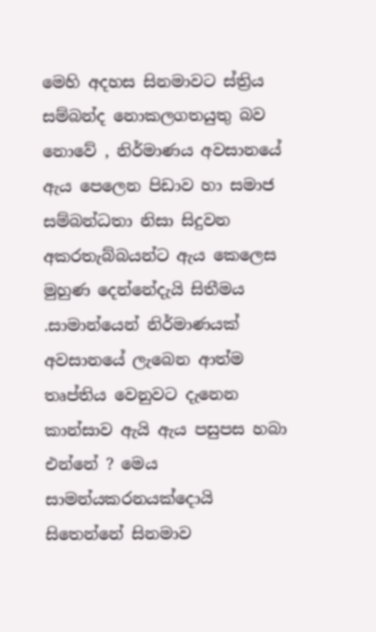මෙහි අදහස සිනමාවට ස්ත්‍රිය සම්බන්ද නොකලගතයුතු බව නොවේ , නිර්මාණය අවසානයේ ඇය පෙලෙන පිඩාව හා සමාජ සම්බන්ධතා නිසා සිදුවන අකරතැබ්බයන්ට ඇය කෙලෙස මුහුණ දෙන්නේදැයි සිතීමය .සාමාන්යෙන් නිර්මාණයක් අවසානයේ ලැබෙන ආත්ම තෘප්තිය වෙනුවට දැනෙන කාන්සාව ඇයි ඇය පසුපස හබා එන්නේ ? මෙය සාමන්යකරනයක්දොයි සිතෙන්නේ සිනමාව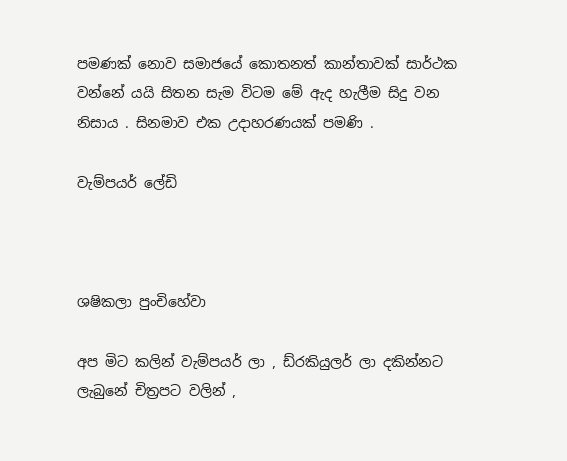පමණක් නොව සමාජයේ කොතනත් කාන්තාවක් සාර්ථක වන්නේ යයි සිතන සැම විටම මේ ඇද හැලීම සිදු වන නිසාය . සිනමාව එක උදාහරණයක් පමණි .

වැම්පයර් ලේඩි



ශෂිකලා පුංචිහේවා

අප මිට කලින් වැම්පයර් ලා , ඩ්රකියුලර් ලා දකින්නට ලැබුනේ චිත්‍රපට වලින් ,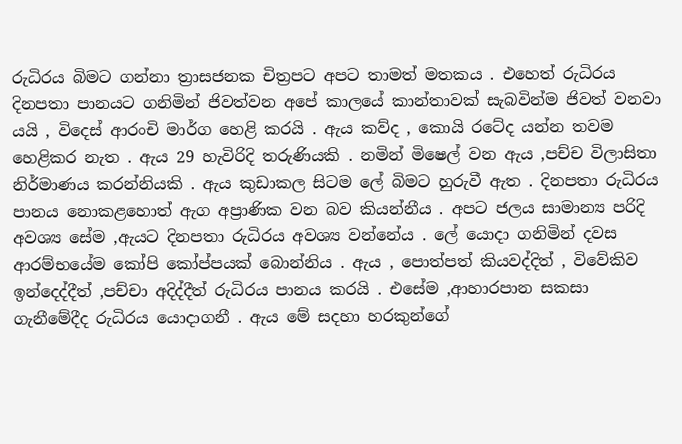රුධිරය බිමට ගන්නා ත්‍රාසජනක චිත්‍රපට අපට තාමත් මතකය . එහෙත් රුධිරය දිනපතා පානයට ගනිමින් ජිවත්වන අපේ කාලයේ කාන්තාවක් සැබවින්ම ජිවත් වනවා යයි , විදෙස් ආරංචි මාර්ග හෙළි කරයි . ඇය කව්ද , කොයි රටේද යන්න තවම හෙළිකර නැත . ඇය 29 හැවිරිදි තරුණියකි . නමින් මිෂෙල් වන ඇය ,පච්ච විලාසිතා නිර්මාණය කරන්නියකි . ඇය කුඩාකල සිටම ලේ බිමට හුරුවී ඇත . දිනපතා රුධිරය පානය නොකළහොත් ඇග අප්‍රාණික වන බව කියන්නීය . අපට ජලය සාමාන්‍ය පරිදි අවශ්‍ය සේම ,ඇයට දිනපතා රුධිරය අවශ්‍ය වන්නේය . ලේ යොදා ගනිමින් දවස ආරම්භයේම කෝපි කෝප්පයක් බොන්නිය . ඇය , පොත්පත් කියවද්දිත් , විවේකිව ඉන්දෙද්දීත් ,පච්චා අදිද්දීත් රුධිරය පානය කරයි . එසේම ,ආහාරපාන සකසා ගැනීමේදීද රුධිරය යොදාගනී . ඇය මේ සදහා හරකුන්ගේ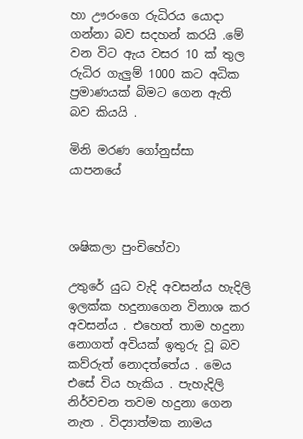හා ඌරංගෙ රුධිරය යොදා ගන්නා බව සදහන් කරයි .මේ වන විට ඇය වසර 10 ක් තුල රුධිර ගැලුම් 1000 කට අධික ප්‍රමාණයක් බිමට ගෙන ඇති බව කියයි .

මිනි මරණ ගෝනුස්සා යාපනයේ



ශෂිකලා පුංචිහේවා

උතුරේ යුධ වැදි අවසන්ය හැදිලි ඉලක්ක හදුනාගෙන විනාශ කර අවසන්ය . එහෙත් තාම හදුනා නොගත් අවියක් ඉතුරු වූ බව කව්රුත් නොදත්තේය . මෙය එසේ විය හැකිය . පැහැදිලි නිර්වචන තවම හදුනා ගෙන නැත . විද්‍යාත්මක නාමය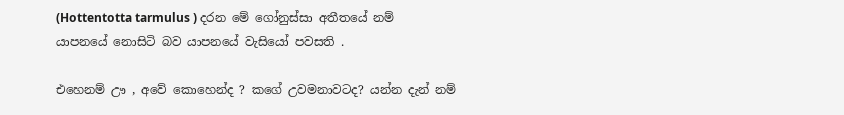(Hottentotta tarmulus ) දරන මේ ගෝනුස්සා අතීතයේ නම් යාපනයේ නොසිටි බව යාපනයේ වැසියෝ පවසති .

එහෙනම් ඌ , අවේ කොහෙන්ද ? කගේ උවමනාවටද? යන්න දැන් නම්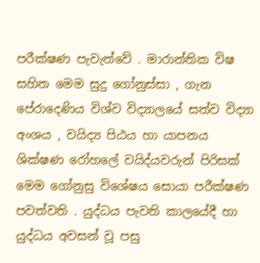පරීක්ෂණ පැවැත්වේ . මාරාන්තික විෂ සහිත මෙම සුදු ගෝනුස්සා , ගැන පේරාදෙණිය විශ්ව විද්‍යාලයේ සත්ව විද්‍යා අංශය , වයිද්‍ය පිඨය හා යාපනය ශික්ෂණ රෝහලේ වයිද්යවරුන් පිරිසක් මෙම ගෝනුසු විශේෂය සොයා පරීක්ෂණ පවත්වති . යුද්ධය පැවති කාලයේදී හා යුද්ධය අවසන් වූ පසු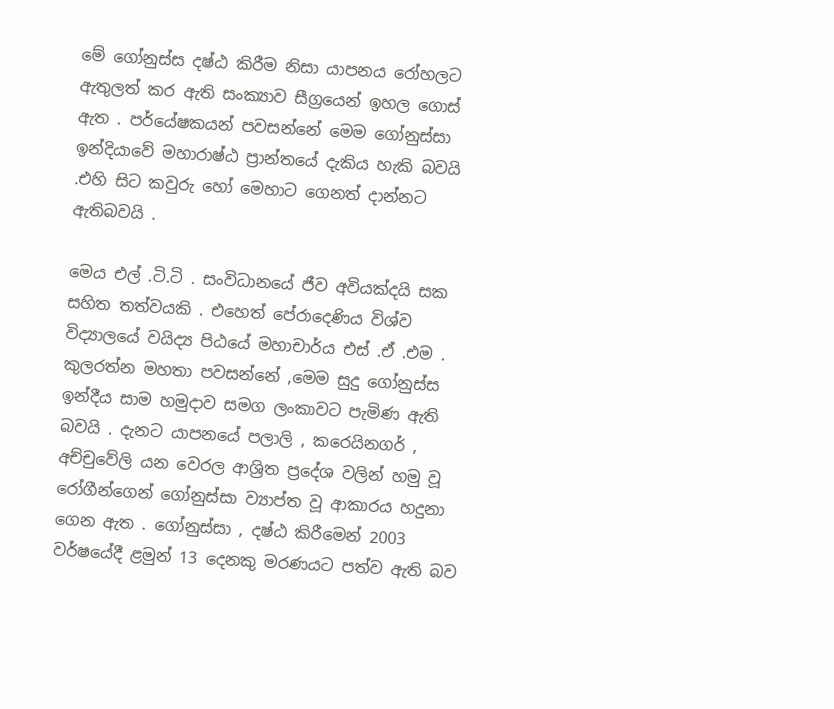මේ ගෝනුස්ස දෂ්ඨ කිරීම නිසා යාපනය රෝහලට ඇතුලත් කර ඇති සංක්‍යාව සීග්‍රයෙන් ඉහල ගොස් ඇත . පර්යේෂකයන් පවසන්නේ මෙම ගෝනුස්සා ඉන්දියාවේ මහාරාෂ්ඨ ප්‍රාන්තයේ දැකිය හැකි බවයි .එහි සිට කවුරු හෝ මෙහාට ගෙනත් දාන්නට ඇතිබවයි .

මෙය එල් .ටි.ටි . සංවිධානයේ ජීව අවියක්දයි සක සහිත තත්වයකි . එහෙත් පේරාදෙණිය විශ්ව විද්‍යාලයේ වයිද්‍ය පිඨයේ මහාචාර්ය එස් .ඒ .එම . කුලරත්න මහතා පවසන්නේ ,මෙම සුදු ගෝනුස්ස ඉන්දීය සාම හමුදාව සමග ලංකාවට පැමිණ ඇති බවයි . දැනට යාපනයේ පලාලි , කරෙයිනගර් , අච්චුවේලි යන වෙරල ආශ්‍රිත ප්‍රදේශ වලින් හමු වූ රෝගීන්ගෙන් ගෝනුස්සා ව්‍යාප්ත වූ ආකාරය හදුනා ගෙන ඇත . ගෝනුස්සා , දෂ්ඨ කිරීමෙන් 2003 වර්ෂයේදී ළමුන් 13 දෙනකු මරණයට පත්ව ඇති බව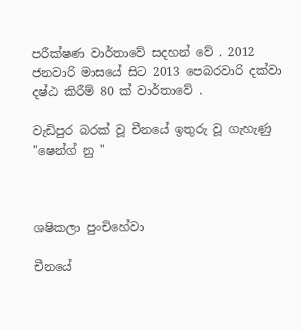පරීක්ෂණ වාර්තාවේ සදහන් වේ . 2012 ජනවාරි මාසයේ සිට 2013 පෙබරවාරි දක්වා දෂ්ඨ කිරීම් 80 ක් වාර්තාවේ .

වැඩිපුර බරක් වූ චීනයේ ඉතුරු වූ ගැහැණු "ෂෙන්ග් නු "



ශෂිකලා පුංචිහේවා

චීනයේ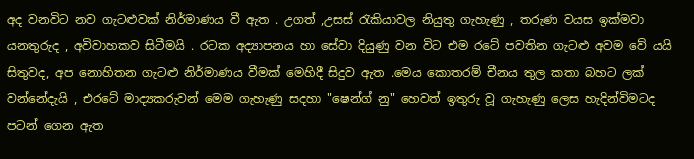අද වනවිට නව ගැටළුවක් නිර්මාණය වී ඇත . උගත් ,උසස් රැකියාවල නියුතු ගැහැණු , තරුණ වයස ඉක්මවා යනතුරුද , අවිවාහකව සිටීමයි . රටක අද්‍යාපනය හා සේවා දියුණු වන විට එම රටේ පවතින ගැටළු අවම වේ යයි සිතුවද, අප නොහිතන ගැටළු නිර්මාණය වීමක් මෙහිදී සිදුව ඇත .මෙය කොතරම් චීනය තුල කතා බහට ලක් වන්නේදැයි , එරටේ මාද්‍යකරුවන් මෙම ගැහැණු සදහා "ෂෙන්ග් නු" හෙවත් ඉතුරු වූ ගැහැණු ලෙස හැදින්විමටද පටන් ගෙන ඇත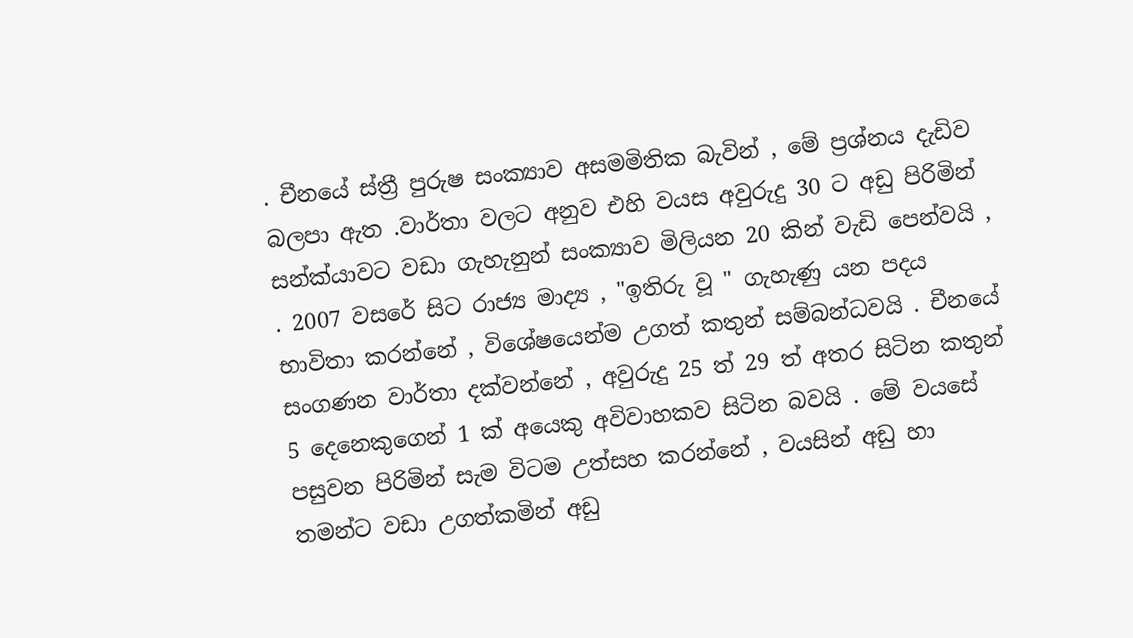. චීනයේ ස්ත්‍රී පුරුෂ සංක්‍යාව අසමමිතික බැවින් , මේ ප්‍රශ්නය දැඩිව බලපා ඇත .වාර්තා වලට අනුව එහි වයස අවුරුදු 30 ට අඩු පිරිමින් සන්ක්යාවට වඩා ගැහැනුන් සංක්‍යාව මිලියන 20 කින් වැඩි පෙන්වයි , . 2007 වසරේ සිට රාජ්‍ය මාද්‍ය , "ඉතිරු වූ " ගැහැණු යන පදය භාවිතා කරන්නේ , විශේෂයෙන්ම උගත් කතුන් සම්බන්ධවයි . චීනයේ සංගණන වාර්තා දක්වන්නේ , අවුරුදු 25 ත් 29 ත් අතර සිටින කතුන් 5 දෙනෙකුගෙන් 1 ක් අයෙකු අවිවාහකව සිටින බවයි . මේ වයසේ පසුවන පිරිමින් සැම විටම උත්සහ කරන්නේ , වයසින් අඩු හා තමන්ට වඩා උගත්කමින් අඩු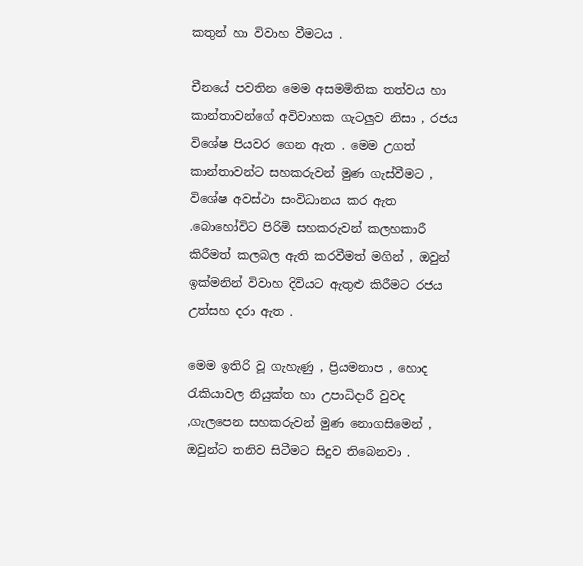කතුන් හා විවාහ වීමටය .

චීනයේ පවතින මෙම අසමමිතික තත්වය හා කාන්තාවන්ගේ අවිවාහක ගැටලුව නිසා , රජය විශේෂ පියවර ගෙන ඇත . මෙම උගත් කාන්තාවන්ට සහකරුවන් මුණ ගැස්වීමට , විශේෂ අවස්ථා සංවිධානය කර ඇත .බොහෝවිට පිරිමි සහකරුවන් කලහකාරී කිරීමත් කලබල ඇති කරවීමත් මගින් , ඔවුන් ඉක්මනින් විවාහ දිවියට ඇතුළු කිරීමට රජය උත්සහ දරා ඇත .

මෙම ඉතිරි වූ ගැහැණු , ප්‍රියමනාප , හොද රැකියාවල නියුක්ත හා උපාධිදාරී වුවද ,ගැලපෙන සහකරුවන් මුණ නොගසිමෙන් , ඔවුන්ට තනිව සිටීමට සිදුව තිබෙනවා .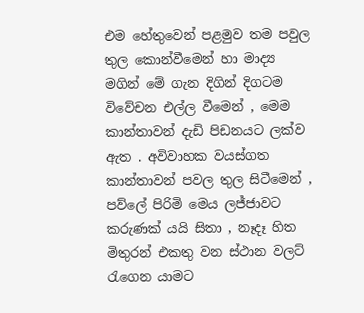එම හේතුවෙන් පළමුව තම පවුල තුල කොන්වීමෙන් හා මාද්‍ය මගින් මේ ගැන දිගින් දිගටම විවේචන එල්ල වීමෙන් , මෙම කාන්තාවන් දැඩි පිඩනයට ලක්ව ඇත . අවිවාහක වයස්ගත කාන්තාවන් පවල තුල සිටීමෙන් , පව්ලේ පිරිමි මෙය ලජ්ජාවට කරුණක් යයි සිතා , නෑදෑ හිත මිතුරන් එකතු වන ස්ථාන වලට් රැගෙන යාමට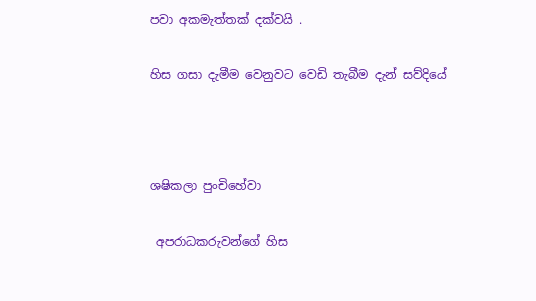පවා අකමැත්තක් දක්වයි .

හිස ගසා දැමීම වෙනුවට වෙඩි තැබීම දැන් සව්දියේ



ශෂිකලා පුංචිහේවා

 අපරාධකරුවන්ගේ හිස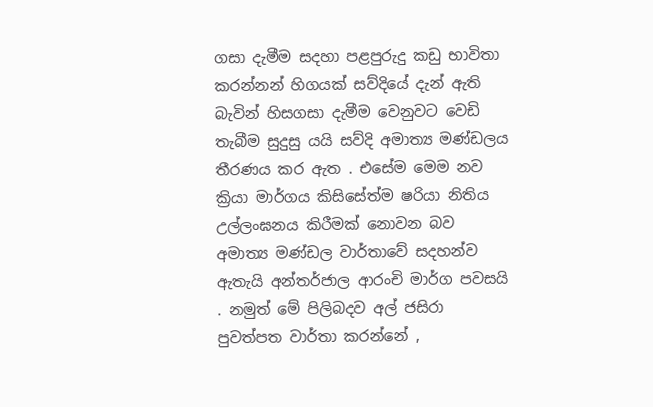ගසා දැමීම සදහා පළපුරුදු කඩු භාවිතා කරන්නන් හිගයක් සව්දියේ දැන් ඇති බැවින් හිසගසා දැමීම වෙනුවට වෙඩි තැබීම සුදුසු යයි සව්දි අමාත්‍ය මණ්ඩලය තීරණය කර ඇත . එසේම මෙම නව ක්‍රියා මාර්ගය කිසිසේත්ම ෂරියා නිතිය උල්ලංඝනය කිරීමක් නොවන බව අමාත්‍ය මණ්ඩල වාර්තාවේ සදහන්ව ඇතැයි අන්තර්ජාල ආරංචි මාර්ග පවසයි . නමුත් මේ පිලිබදව අල් ජසිරා පුවත්පත වාර්තා කරන්නේ ,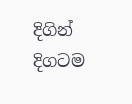දිගින් දිගටම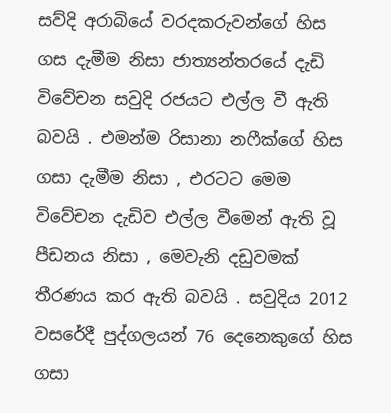සව්දි අරාබියේ වරදකරුවන්ගේ හිස ගස දැමීම නිසා ජාත්‍යන්තරයේ දැඩි විවේචන සවුදි රජයට එල්ල වී ඇති බවයි . එමන්ම රිසානා නෆීක්ගේ හිස ගසා දැමීම නිසා , එරටට මෙම විවේචන දැඩිව එල්ල වීමෙන් ඇති වූ පීඩනය නිසා , මෙවැනි දඩුවමක් තීරණය කර ඇති බවයි . සවුදිය 2012 වසරේදී පුද්ගලයන් 76 දෙනෙකුගේ හිස ගසා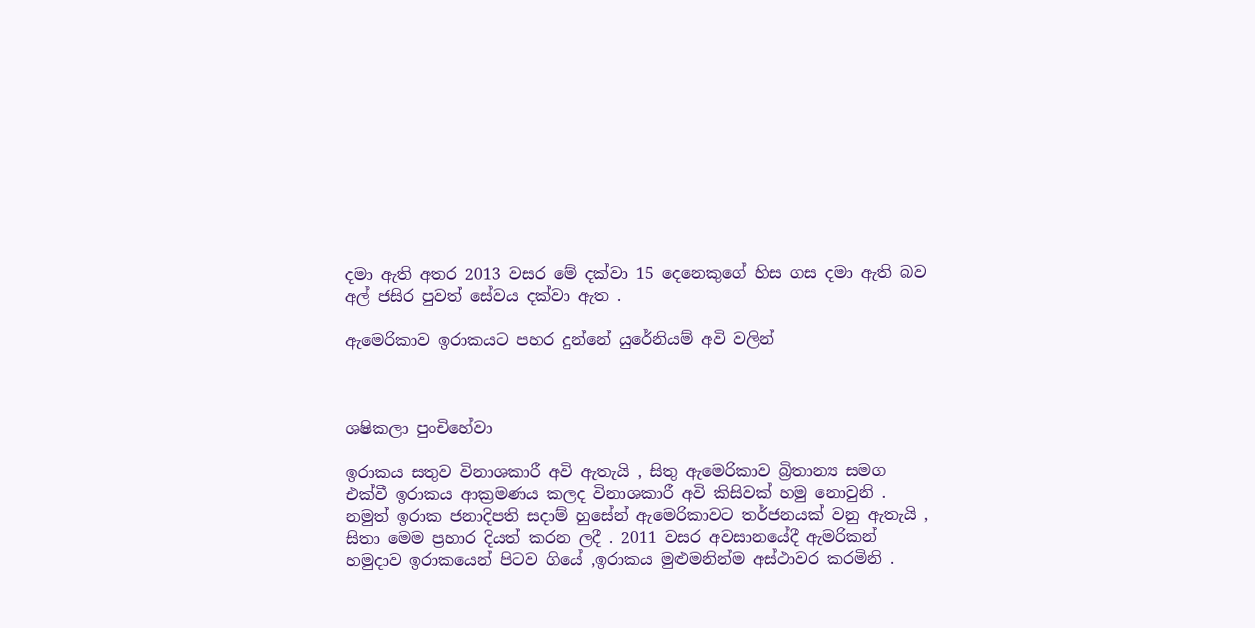දමා ඇති අතර 2013 වසර මේ දක්වා 15 දෙනෙකුගේ හිස ගස දමා ඇති බව අල් ජසිර පුවත් සේවය දක්වා ඇත .

ඇමෙරිකාව ඉරාකයට පහර දුන්නේ යුරේනියම් අවි වලින්



ශෂිකලා පුංචිහේවා

ඉරාකය සතුව විනාශකාරී අවි ඇතැයි , සිතු ඇමෙරිකාව බ්‍රිතාන්‍ය සමග එක්වී ඉරාකය ආක්‍රමණය කලද විනාශකාරී අවි කිසිවක් හමු නොවුනි . නමුත් ඉරාක ජනාදිපති සදාම් හුසේන් ඇමෙරිකාවට තර්ජනයක් වනු ඇතැයි , සිතා මෙම ප්‍රහාර දියත් කරන ලදී . 2011 වසර අවසානයේදී ඇමරිකන් හමුදාව ඉරාකයෙන් පිටව ගියේ ,ඉරාකය මුළුමනින්ම අස්ථාවර කරමිනි .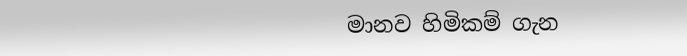මානව හිමිකම් ගැන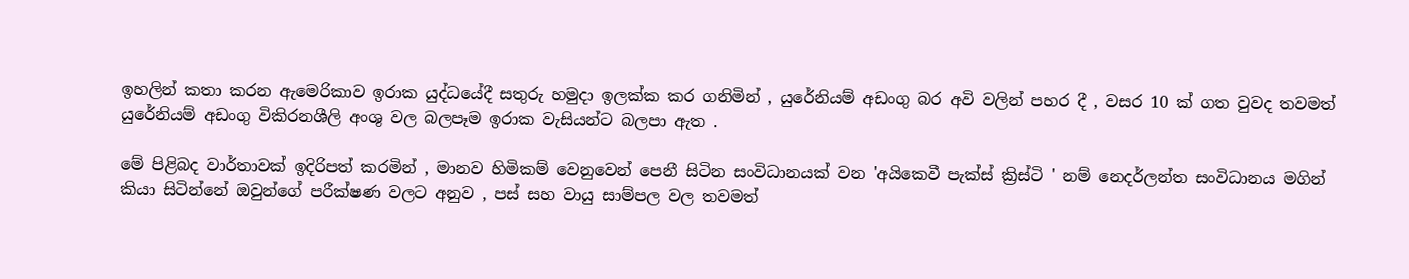ඉහලින් කතා කරන ඇමෙරිකාව ඉරාක යුද්ධයේදී සතුරු හමුදා ඉලක්ක කර ගනිමින් , යුරේනියම් අඩංගු බර අවි වලින් පහර දී , වසර 10 ක් ගත වුවද තවමත් යුරේනියම් අඩංගු විකිරනශීලි අංශු වල බලපෑම ඉරාක වැසියන්ට බලපා ඇත .

මේ පිළිබද වාර්තාවක් ඉදිරිපත් කරමින් , මානව හිමිකම් වෙනුවෙන් පෙනී සිටින සංවිධානයක් වන 'අයිකෙවී පැක්ස් ක්‍රිස්ටි ' නම් නෙදර්ලන්ත සංවිධානය මගින් කියා සිටින්නේ ඔවුන්ගේ පරීක්ෂණ වලට අනුව , පස් සහ වායු සාම්පල වල තවමත්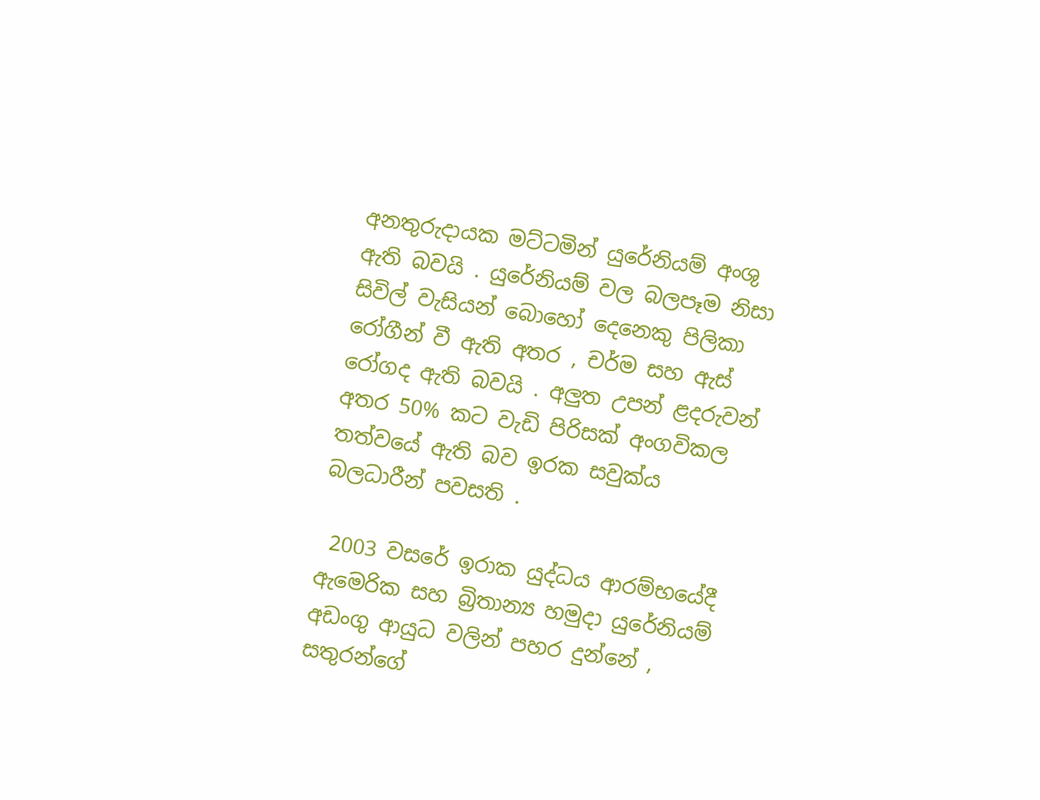අනතුරුදායක මට්ටමින් යුරේනියම් අංශු ඇති බවයි . යුරේනියම් වල බලපෑම නිසා සිවිල් වැසියන් බොහෝ දෙනෙකු පිලිකා රෝගීන් වී ඇති අතර , චර්ම සහ ඇස් රෝගද ඇති බවයි . අලුත උපන් ළදරුවන් අතර 50% කට වැඩි පිරිසක් අංගවිකල තත්වයේ ඇති බව ඉරක සවුක්ය බලධාරීන් පවසති .

 2003 වසරේ ඉරාක යුද්ධය ආරම්භයේදී ඇමෙරික සහ බ්‍රිතාන්‍ය හමුදා යුරේනියම් අඩංගු ආයුධ වලින් පහර දුන්නේ , සතුරන්ගේ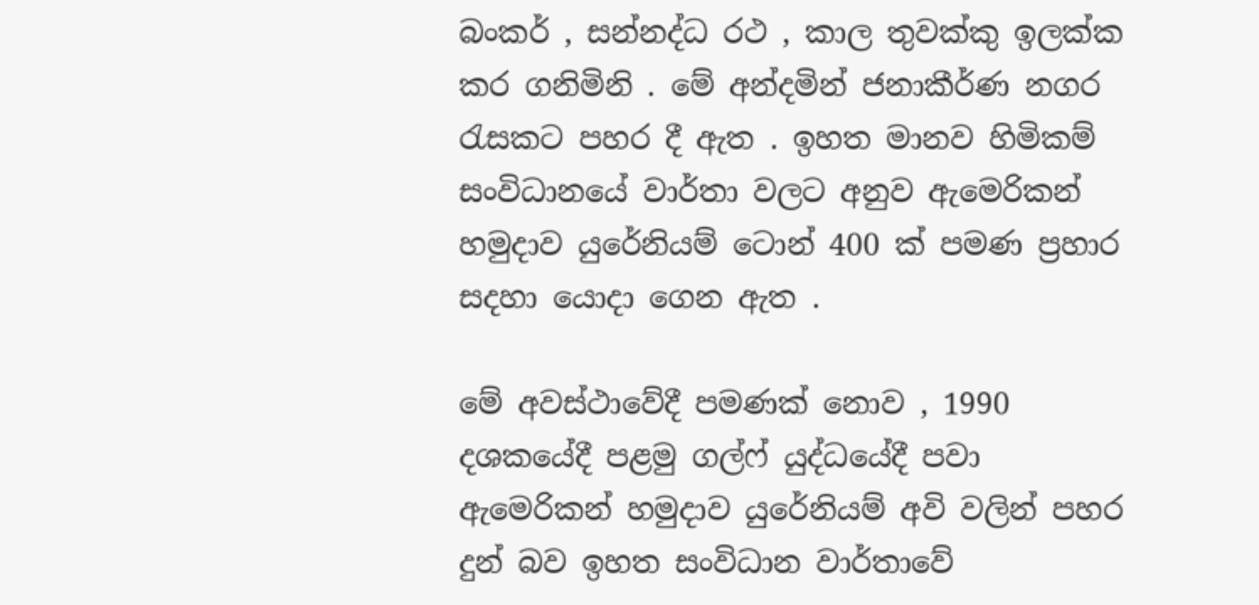බංකර් , සන්නද්ධ රථ , කාල තුවක්කු ඉලක්ක කර ගනිමිනි . මේ අන්දමින් ජනාකීර්ණ නගර රැසකට පහර දී ඇත . ඉහත මානව හිමිකම් සංවිධානයේ වාර්තා වලට අනුව ඇමෙරිකන් හමුදාව යුරේනියම් ටොන් 400 ක් පමණ ප්‍රහාර සදහා යොදා ගෙන ඇත .

මේ අවස්ථාවේදී පමණක් නොව , 1990 දශකයේදී පළමු ගල්ෆ් යුද්ධයේදී පවා ඇමෙරිකන් හමුදාව යුරේනියම් අවි වලින් පහර දුන් බව ඉහත සංවිධාන වාර්තාවේ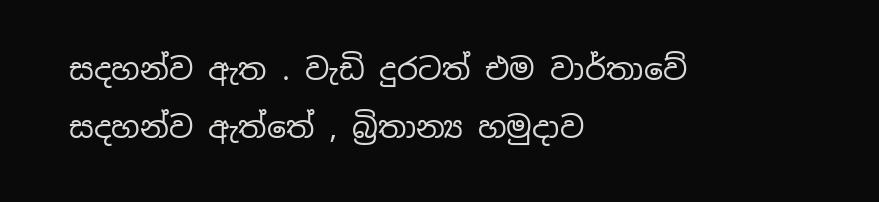සදහන්ව ඇත . වැඩි දුරටත් එම වාර්තාවේ සදහන්ව ඇත්තේ , බ්‍රිතාන්‍ය හමුදාව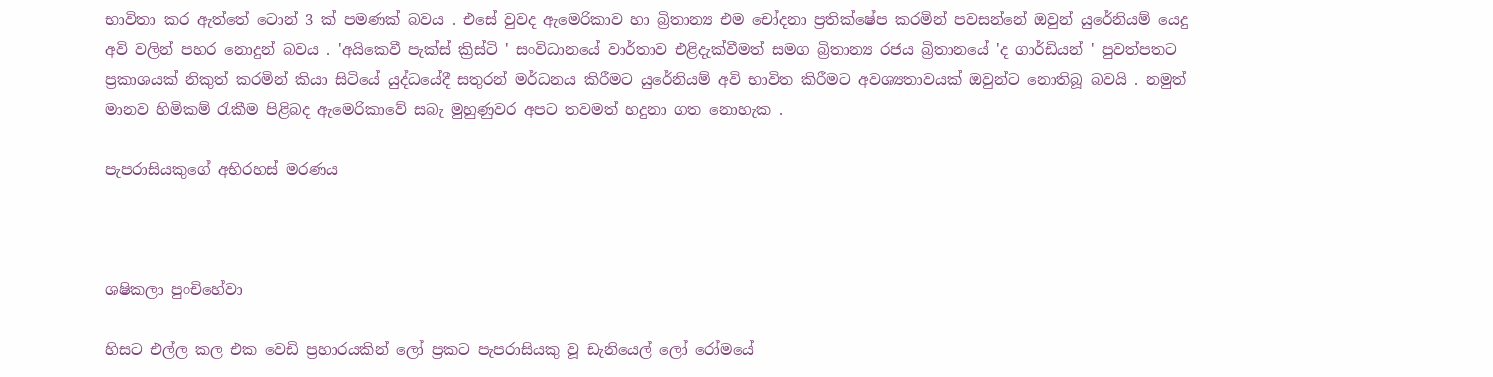භාවිතා කර ඇත්තේ ටොන් 3 ක් පමණක් බවය . එසේ වුවද ඇමෙරිකාව හා බ්‍රිතාන්‍ය එම චෝදනා ප්‍රතික්ෂේප කරමින් පවසන්නේ ඔවුන් යුරේනියම් යෙදු අවි වලින් පහර නොදුන් බවය . 'අයිකෙවී පැක්ස් ක්‍රිස්ටි ' සංවිධානයේ වාර්තාව එළිදැක්වීමත් සමග බ්‍රිතාන්‍ය රජය බ්‍රිතානයේ 'ද ගාර්ඩියන් ' පුවත්පතට ප්‍රකාශයක් නිකුත් කරමින් කියා සිටියේ යුද්ධයේදී සතුරන් මර්ධනය කිරීමට යුරේනියම් අවි භාවිත කිරීමට අවශ්‍යතාවයක් ඔවුන්ට නොතිබූ බවයි . නමුත් මානව හිමිකම් රැකීම පිළිබද ඇමෙරිකාවේ සබැ මුහුණුවර අපට තවමත් හදුනා ගත නොහැක .

පැපරාසියකුගේ අභිරහස් මරණය



ශෂිකලා පුංචිහේවා

හිසට එල්ල කල එක වෙඩි ප්‍රහාරයකින් ලෝ ප්‍රකට පැපරාසියකු වූ ඩැනියෙල් ලෝ රෝමයේ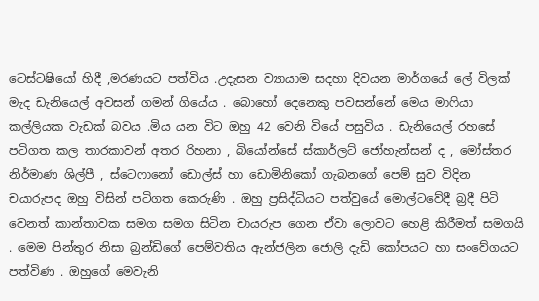ටෙස්ටෂියෝ හිදී ,මරණයට පත්විය .උදැසන ව්‍යායාම සදහා දිවයන මාර්ගයේ ලේ විලක් මැද ඩැනියෙල් අවසන් ගමන් ගියේය . බොහෝ දෙනෙකු පවසන්නේ මෙය මාෆියා කල්ලියක වැඩක් බවය .මිය යන විට ඔහු 42 වෙනි වියේ පසුවිය . ඩැනියෙල් රහසේ පටිගත කල තාරකාවන් අතර රිහනා , බියෝන්සේ ස්කාර්ලට් ජෝහැන්සන් ද , මෝස්‌තර නිර්මාණ ශිල්පී , ස්ටෙෆානෝ ඩොල්ස් හා ඩොමිනිකෝ ගැබනගේ පෙම් සුව විදින චයාරුපද ඔහු විසින් පටිගත කෙරුණි . ඔහු ප්‍රසිද්ධියට පත්වුයේ මොල්ටවේදී බ්‍රදී පිටි වෙනත් කාන්තාවක සමග සමග සිටින චායරුප ගෙන ඒවා ලොවට හෙළි කිරීමත් සමගයි . මෙම පින්තුර නිසා බ්‍රන්ඩිගේ පෙම්වතිය ඇන්ජලින ජොලි දැඩි කෝපයට හා සංවේගයට පත්විණ . ඔහුගේ මෙවැනි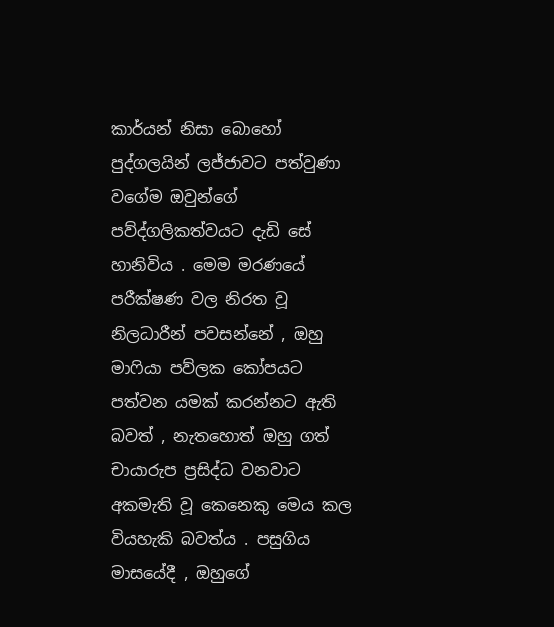කාර්යන් නිසා බොහෝ පුද්ගලයින් ලජ්ජාවට පත්වුණා වගේම ඔවුන්ගේ පව්ද්ගලිකත්වයට දැඩි සේ හානිවිය . මෙම මරණයේ පරීක්ෂණ වල නිරත වූ නිලධාරීන් පවසන්නේ , ඔහු මාෆියා පව්ලක කෝපයට පත්වන යමක් කරන්නට ඇති බවත් , නැතහොත් ඔහු ගත් චායාරුප ප්‍රසිද්ධ වනවාට අකමැති වූ කෙනෙකු මෙය කල වියහැකි බවත්ය . පසුගිය මාසයේදී , ඔහුගේ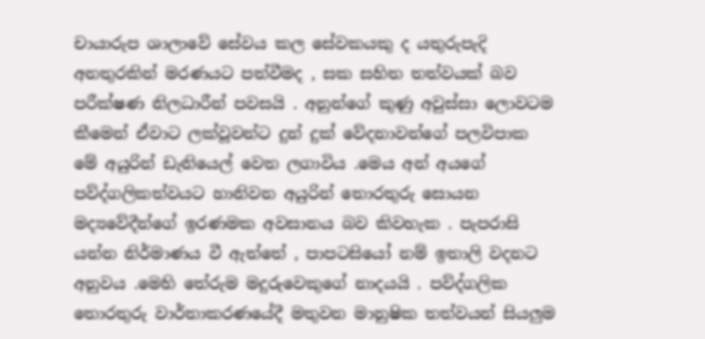චායාරුප ශාලාවේ සේවය කල සේවකයකු ද යතුරුපැදි අනතුරකින් මරණයට පත්වීමද , සක සහිත තත්වයක් බව පරීක්ෂණ නිලධාරීන් පවසයි . අනුන්ගේ කුණු අවුස්සා ලොවටම කීමෙන් ඒවාට ලක්වූවන්ට දුන් දුක් වේදනාවන්ගේ පලවිපාක මේ අයුරින් ඩැනියෙල් වෙත ලගාවිය .මෙය අන් අයගේ පව්ද්ගලිකත්වයට හානිවන අයුරින් තොරතුරු සොයන මද්‍යවේදීන්ගේ ඉරණමක අවසානය බව කිවහැක . පැපරාසි යන්න නිර්මාණය වී ඇත්තේ , පාපටසියෝ නම් ඉතාලි වදනට අනුවය .මෙහි තේරුම මදුරුවෙකුගේ නාදයයි . පව්ද්ගලික තොරතුරු වාර්තාකරණයේදී මතුවන මානුෂික තත්වයන් සියලුම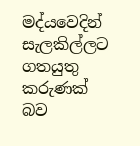මද්යවෙදින් සැලකිල්ලට ගතයුතු කරුණක් බව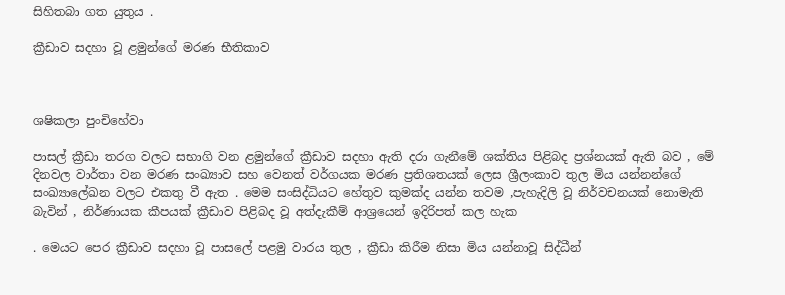සිහිතබා ගත යුතුය .

ක්‍රීඩාව සදහා වූ ළමුන්ගේ මරණ භීතිකාව



ශෂිකලා පුංචිහේවා

පාසල් ක්‍රීඩා තරග වලට සභාගි වන ළමුන්ගේ ක්‍රීඩාව සදහා ඇති දරා ගැනීමේ ශක්තිය පිළිබද ප්‍රශ්නයක් ඇති බව , මේ දිනවල වාර්තා වන මරණ සංඛ්‍යාව සහ වෙනත් වර්ගයක මරණ ප්‍රතිශතයක් ලෙස ශ්‍රීලංකාව තුල මිය යන්නන්ගේ සංඛ්‍යාලේඛන වලට එකතු වී ඇත . මෙම සංසිද්ධියට හේතුව කුමක්ද යන්න තවම ,පැහැදිලි වූ නිර්වචනයක් නොමැති බැවින් , නිර්ණායක කීපයක් ක්‍රීඩාව පිළිබද වූ අත්දැකීම් ආශ්‍රයෙන් ඉදිරිපත් කල හැක

. මෙයට පෙර ක්‍රීඩාව සදහා වූ පාසලේ පළමු වාරය තුල , ක්‍රීඩා කිරීම නිසා මිය යන්නාවූ සිද්ධීන්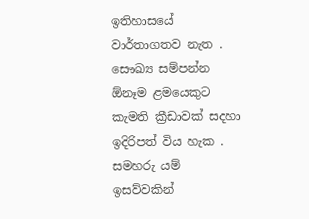ඉතිහාසයේ වාර්තාගතව නැත . සෞඛ්‍ය සම්පන්න ඕනෑම ළමයෙකුට කැමති ක්‍රීඩාවක් සදහා ඉදිරිපත් විය හැක . සමහරු යම් ඉසව්වකින්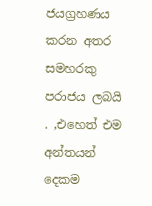ජයග්‍රහණය කරන අතර සමහරකු පරාජය ලබයි . ,එහෙත් එම අන්තයන් දෙකම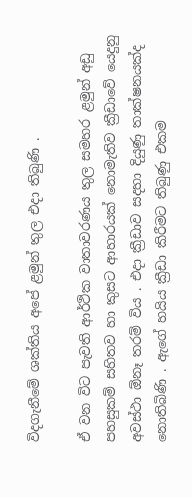විදගැනීමේ ශක්තිය අපේ ළමුන් තුල එදා තිබුණි .

ඒ වන විට පැවති ආර්ථික වාතාවරණය තුල සමහර ළමුන් අඩු පහසුකම් සහිතව හා කුසට ආහාරයක් නොමැතිව ක්‍රීඩාවේ යෙදුනු අවස්ථා ඕනෑ තරම් විය . එදා ක්‍රීඩාව සදහා දියුණු තාක්ෂනයක්ද නොතිබිණි . ඇගේ හයිය ක්‍රීඩා කිරීමට තිබුණු එකම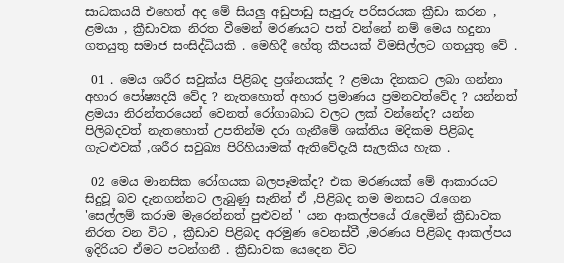සාධකයයි එහෙත් අද මේ සියලු අඩුපාඩු සැපුරු පරිසරයක ක්‍රීඩා කරන , ළමයා , ක්‍රීඩාවක නිරත වීමෙන් මරණයට පත් වන්නේ නම් මෙය හදුනා ගතයුතු සමාජ සංසිද්ධියකි . මෙහිදී හේතු කීපයක් විමසිල්ලට ගතයුතු වේ .

 01 . මෙය ශරීර සවුක්ය පිළිබද ප්‍රශ්නයක්ද ? ළමයා දිනකට ලබා ගන්නා අහාර පෝෂ්‍යදයි වේද ? නැතහොත් අහාර ප්‍රමාණය ප්‍රමනවත්වේද ? යන්නත් ළමයා නිරන්තරයෙන් වෙනත් රෝගාබාධ වලට ලක් වන්නේද? යන්න පිලිබදවත් නැතහොත් උපතින්ම දරා ගැනීමේ ශක්තිය මදිකම පිළිබද ගැටළුවක් ,ශරීර සවුඛ්‍ය පිරිහියාමක් ඇතිවේදැයි සැලකිය හැක .

 02 මෙය මානසික රෝගයක බලපෑමක්ද? එක මරණයක් මේ ආකාරයට සිදුවූ බව දැනගන්නට ලැබුණු සැනින් ඒ ,පිළිබද තම මනසට රැගෙන 'සෙල්ලම් කරාම මැරෙන්නත් පුළුවන් ' යන ආකල්පයේ රැදෙමින් ක්‍රීඩාවක නිරත වන විට , ක්‍රීඩාව පිළිබද අරමුණ වෙනස්වී ,මරණය පිළිබද ආකල්පය ඉදිරියට ඒමට පටන්ගනී . ක්‍රීඩාවක යෙදෙන විට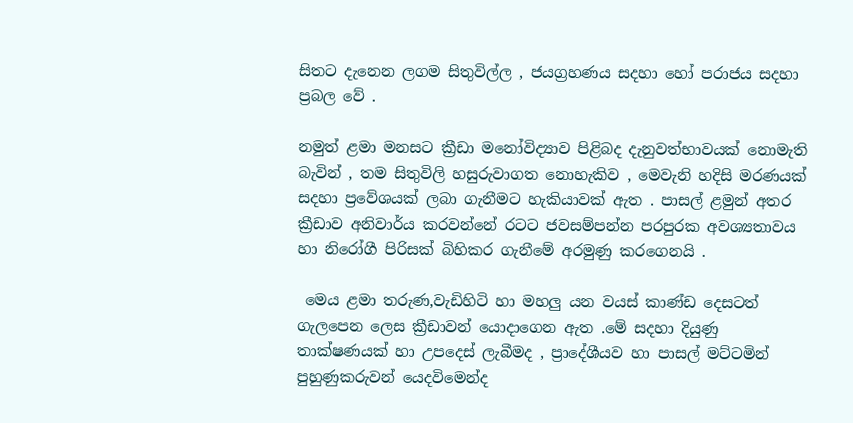සිතට දැනෙන ලගම සිතුවිල්ල , ජයග්‍රහණය සදහා හෝ පරාජය සදහා ප්‍රබල වේ .

නමුත් ළමා මනසට ක්‍රීඩා මනෝවිද්‍යාව පිළිබද දැනුවත්භාවයක් නොමැති බැවින් , තම සිතුවිලි හසුරුවාගත නොහැකිව , මෙවැනි හදිසි මරණයක් සදහා ප්‍රවේශයක් ලබා ගැනීමට හැකියාවක් ඇත . පාසල් ළමුන් අතර ක්‍රීඩාව අනිවාර්ය කරවන්නේ රටට ජවසම්පන්න පරපුරක අවශ්‍යතාවය හා නිරෝගී පිරිසක් බිහිකර ගැනීමේ අරමුණු කරගෙනයි .

 මෙය ළමා තරුණ,වැඩිහිටි හා මහලු යන වයස් කාණ්ඩ දෙසටත් ගැලපෙන ලෙස ක්‍රීඩාවන් යොදාගෙන ඇත .මේ සදහා දියුණු තාක්ෂණයක් හා උපදෙස් ලැබීමද , ප්‍රාදේශීයව හා පාසල් මට්ටමින් පුහුණුකරුවන් යෙදවිමෙන්ද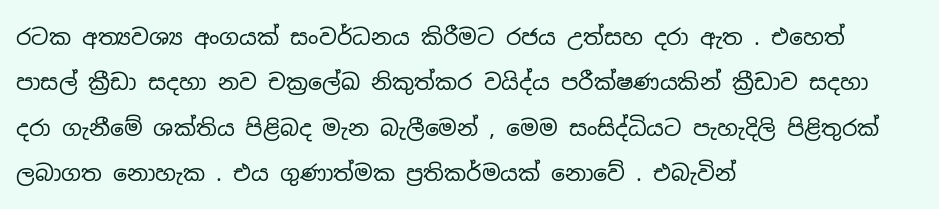රටක අත්‍යවශ්‍ය අංගයක් සංවර්ධනය කිරීමට රජය උත්සහ දරා ඇත . එහෙත් පාසල් ක්‍රීඩා සදහා නව චක්‍රලේඛ නිකුත්කර වයිද්ය පරීක්ෂණයකින් ක්‍රීඩාව සදහා දරා ගැනීමේ ශක්තිය පිළිබද මැන බැලීමෙන් , මෙම සංසිද්ධියට පැහැදිලි පිළිතුරක් ලබාගත නොහැක . එය ගුණාත්මක ප්‍රතිකර්මයක් නොවේ . එබැවින්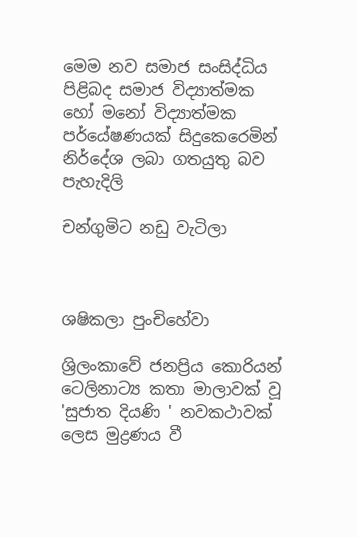මෙම නව සමාජ සංසිද්ධිය පිළිබද සමාජ විද්‍යාත්මක හෝ මනෝ විද්‍යාත්මක පර්යේෂණයක් සිදුකෙරෙමින් නිර්දේශ ලබා ගතයුතු බව පැහැදිලි

චන්ගුමිට නඩු වැටිලා



ශෂිකලා පුංචිහේවා

ශ්‍රිලංකාවේ ජනප්‍රිය කොරියන් ටෙලිනාට්‍ය කතා මාලාවක් වූ 'සුජාත දියණි ' නවකථාවක් ලෙස මුද්‍රණය වී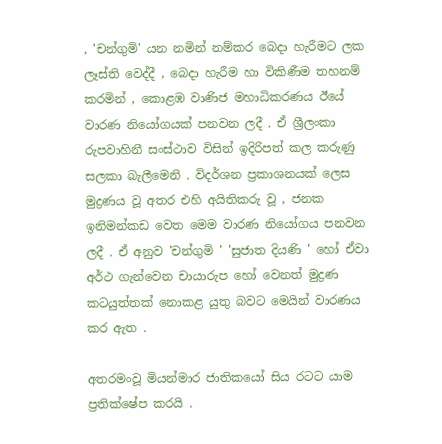, 'චන්ගුමි' යන නමින් නම්කර බෙදා හැරීමට ලක ලෑස්ති වෙද්දී , බෙදා හැරීම හා විකිණීම තහනම් කරමින් , කොළඹ වාණිජ මහාධිකරණය ඊයේ වාරණ නියෝගයක් පනවන ලදී . ඒ ශ්‍රීලංකා රුපවාහිනී සංස්ථාව විසින් ඉදිරිපත් කල කරුණු සලකා බැලීමෙනි . විදර්ශන ප්‍රකාශනයක් ලෙස මුද්‍රණය වූ අතර එහි අයිතිකරු වූ , ජනක ඉනිමන්කඩ වෙත මෙම වාරණ නියෝගය පනවන ලදී . ඒ අනුව 'චන්ගුමි ' 'සුජාත දියණි ' හෝ ඒවා අර්ථ ගැන්වෙන චායාරුප හෝ වෙනත් මුද්‍රණ කටයුත්තක් නොකළ යුතු බවට මෙයින් වාරණය කර ඇත .

අතරමංවූ මියන්මාර ජාතිකයෝ සිය රටට යාම ප්‍රතික්ෂේප කරයි .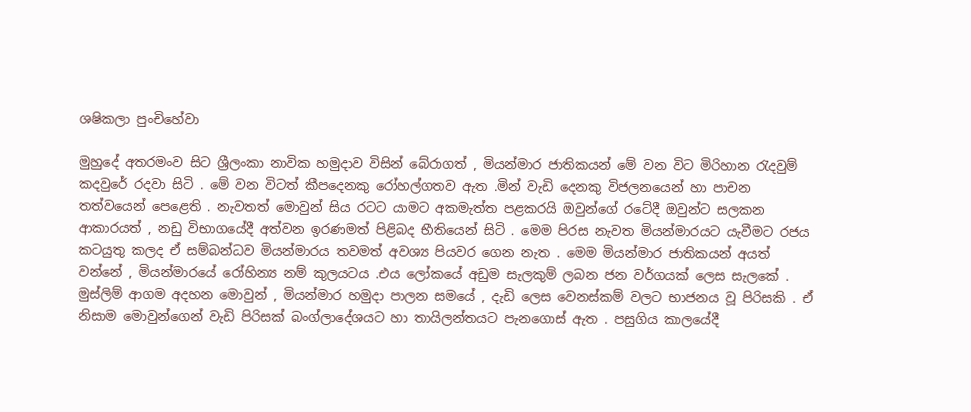ශෂිකලා පුංචිහේවා

මුහුදේ අතරමංව සිට ශ්‍රීලංකා නාවික හමුදාව විසින් බේරාගත් , මියන්මාර ජාතිකයන් මේ වන විට මිරිහාන රැදවුම් කදවුරේ රදවා සිටි . මේ වන විටත් කීපදෙනකු රෝහල්ගතව ඇත .මින් වැඩි දෙනකු විජලනයෙන් හා පාචන තත්වයෙන් පෙළෙති . නැවතත් මොවුන් සිය රටට යාමට අකමැත්ත පළකරයි ඔවුන්ගේ රටේදී ඔවුන්ට සලකන ආකාරයත් , නඩු විභාගයේදී අත්වන ඉරණමත් පිළිබද භීතියෙන් සිටි . මෙම පිරස නැවත මියන්මාරයට යැවීමට රජය කටයුතු කලද ඒ සම්බන්ධව මියන්මාරය තවමත් අවශ්‍ය පියවර ගෙන නැත . මෙම මියන්මාර ජාතිකයන් අයත් වන්නේ , මියන්මාරයේ රෝහින්‍ය නම් කුලයටය .එය ලෝකයේ අඩුම සැලකුම් ලබන ජන වර්ගයක් ලෙස සැලකේ . මුස්ලිම් ආගම අදහන මොවුන් , මියන්මාර හමුදා පාලන සමයේ , දැඩි ලෙස වෙනස්කම් වලට භාජනය වූ පිරිසකි . ඒ නිසාම මොවුන්ගෙන් වැඩි පිරිසක් බංග්ලාදේශයට හා තායිලන්තයට පැනගොස් ඇත . පසුගිය කාලයේදී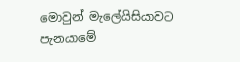මොවුන් මැලේයිසියාවට පැනයාමේ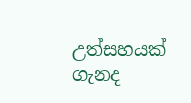උත්සහයක් ගැනද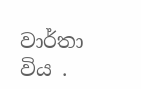වාර්තා විය .